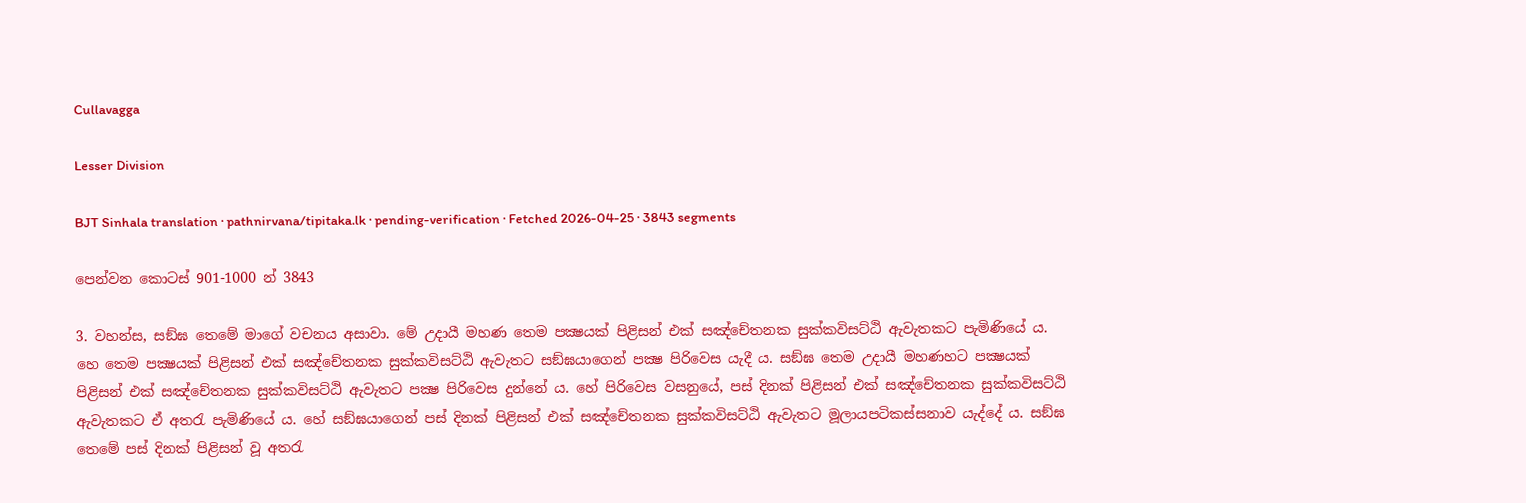Cullavagga

Lesser Division

BJT Sinhala translation · pathnirvana/tipitaka.lk · pending-verification · Fetched 2026-04-25 · 3843 segments

පෙන්වන කොටස් 901-1000 න් 3843

3. වහන්ස, සඞ්ඝ තෙමේ මාගේ වචනය අසාවා. මේ උදායී මහණ තෙම පක්‍ෂයක් පිළිසන් එක් සඤ්චේතනක සුක්කවිසට්ඨි ඇවැතකට පැමිණියේ ය. හෙ තෙම පක්‍ෂයක් පිළිසන් එක් සඤ්චේතනක සුක්කවිසට්ඨි ඇවැතට සඞ්ඝයාගෙන් පක්‍ෂ පිරිවෙස යැදී ය. සඞ්ඝ තෙම උදායී මහණහට පක්‍ෂයක් පිළිසන් එක් සඤ්චේතනක සුක්කවිසට්ඨි ඇවැතට පක්‍ෂ පිරිවෙස දුන්නේ ය. හේ පිරිවෙස වසනුයේ, පස් දිනක් පිළිසන් එක් සඤ්චේතනක සුක්කවිසට්ඨි ඇවැතකට ඒ අතරැ පැමිණියේ ය. හේ සඞ්ඝයාගෙන් පස් දිනක් පිළිසන් එක් සඤ්චේතනක සුක්කවිසට්ඨි ඇවැතට මූලායපටිකස්සනාව යැද්දේ ය. සඞ්ඝ තෙමේ පස් දිනක් පිළිසන් වූ අතරැ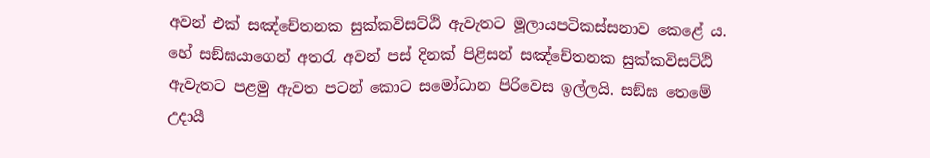අවන් එක් සඤ්චේතනක සුක්කවිසට්ඨි ඇවැතට මූලායපටිකස්සනාව කෙළේ ය. හේ සඞ්ඝයාගෙන් අතරැ අවන් පස් දිනක් පිළිසන් සඤ්චේතනක සුක්කවිසට්ඨි ඇවැතට පළමු ඇවත පටන් කොට සමෝධාන පිරිවෙස ඉල්ලයි. සඞ්ඝ තෙමේ උදායී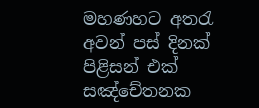මහණහට අතරැ අවන් පස් දිනක් පිළිසන් එක් සඤ්චේතනක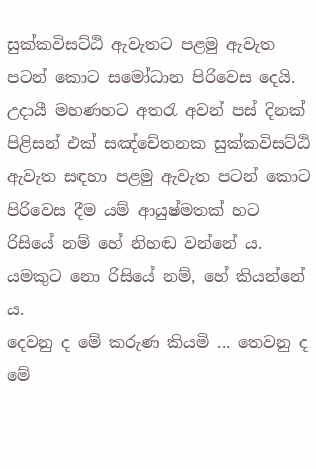සුක්කවිසට්ඨි ඇවැතට පළමු ඇවැත පටන් කොට සමෝධාන පිරිවෙස දෙයි. උදායී මහණහට අතරැ අවන් පස් දිනක් පිළිසන් එක් සඤ්චේතනක සුක්කවිසට්ඨි ඇවැත සඳහා පළමු ඇවැත පටන් කොට පිරිවෙස දීම යම් ආයුෂ්මතක් හට රිසියේ නම් හේ නිහඬ වන්නේ ය. යමකුට නො රිසියේ නම්, හේ කියන්නේ ය.
දෙවනු ද මේ කරුණ කියමි ... තෙවනු ද මේ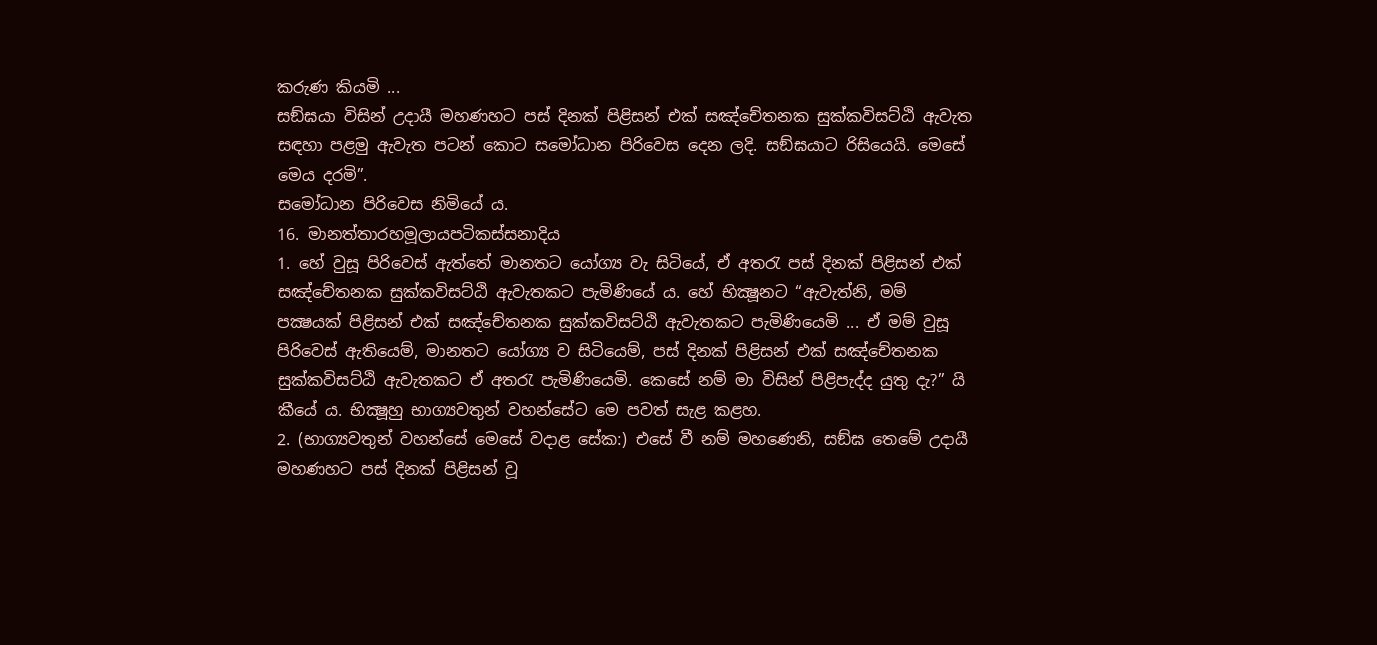කරුණ කියමි ...
සඞ්ඝයා විසින් උදායී මහණහට පස් දිනක් පිළිසන් එක් සඤ්චේතනක සුක්කවිසට්ඨි ඇවැත සඳහා පළමු ඇවැත පටන් කොට සමෝධාන පිරිවෙස දෙන ලදි. සඞ්ඝයාට රිසියෙයි. මෙසේ මෙය දරමි”.
සමෝධාන පිරිවෙස නිමියේ ය.
16. මානත්තාරහමූලායපටිකස්සනාදිය
1. හේ වුසූ පිරිවෙස් ඇත්තේ මානතට යෝග්‍ය වැ සිටියේ, ඒ අතරැ පස් දිනක් පිළිසන් එක් සඤ්චේතනක සුක්කවිසට්ඨි ඇවැතකට පැමිණියේ ය. හේ භික්‍ෂූනට “ඇවැත්නි, මම් පක්‍ෂයක් පිළිසන් එක් සඤ්චේතනක සුක්කවිසට්ඨි ඇවැතකට පැමිණියෙමි ... ඒ මම් වුසූ පිරිවෙස් ඇතියෙම්, මානතට යෝග්‍ය ව සිටියෙම්, පස් දිනක් පිළිසන් එක් සඤ්චේතනක සුක්කවිසට්ඨි ඇවැතකට ඒ අතරැ පැමිණියෙමි. කෙසේ නම් මා විසින් පිළිපැද්ද යුතු දැ?” යි කීයේ ය. භික්‍ෂූහු භාග්‍යවතුන් වහන්සේට මෙ පවත් සැළ කළහ.
2. (භාග්‍යවතුන් වහන්සේ මෙසේ වදාළ සේක:) එසේ වී නම් මහණෙනි, සඞ්ඝ තෙමේ උදායී මහණහට පස් දිනක් පිළිසන් වූ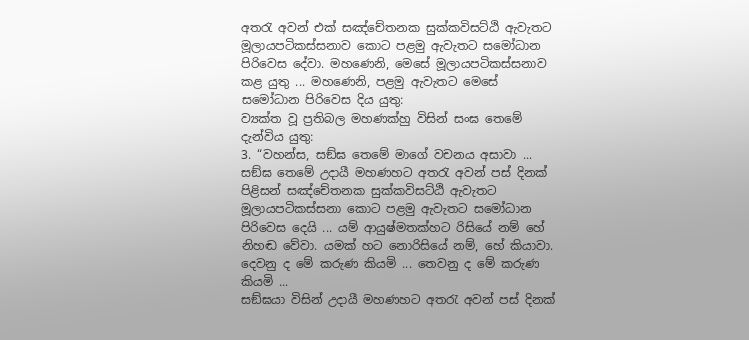අතරැ අවන් එක් සඤ්චේතනක සුක්කවිසට්ඨි ඇවැතට මූලායපටිකස්සනාව කොට පළමු ඇවැතට සමෝධාන පිරිවෙස දේවා. මහණෙනි, මෙසේ මූලායපටිකස්සනාව කළ යුතු ... මහණෙනි, පළමු ඇවැතට මෙසේ සමෝධාන පිරිවෙස දිය යුතු:
ව්‍යක්ත වූ ප්‍රතිබල මහණක්හු විසින් සංඝ තෙමේ දැන්විය යුතු:
3. “වහන්ස, සඞ්ඝ තෙමේ මාගේ වචනය අසාවා ... සඞ්ඝ තෙමේ උදායී මහණහට අතරැ අවන් පස් දිනක් පිළිසන් සඤ්චේතනක සුක්කවිසට්ඨි ඇවැතට මූලායපටිකස්සනා කොට පළමු ඇවැතට සමෝධාන පිරිවෙස දෙයි ... යම් ආයුෂ්මතක්හට රිසියේ නම් හේ නිහඬ වේවා. යමක් හට නොරිසියේ නම්, හේ කියාවා.
දෙවනු ද මේ කරුණ කියමි ... තෙවනු ද මේ කරුණ කියමි ...
සඞ්ඝයා විසින් උදායී මහණහට අතරැ අවන් පස් දිනක්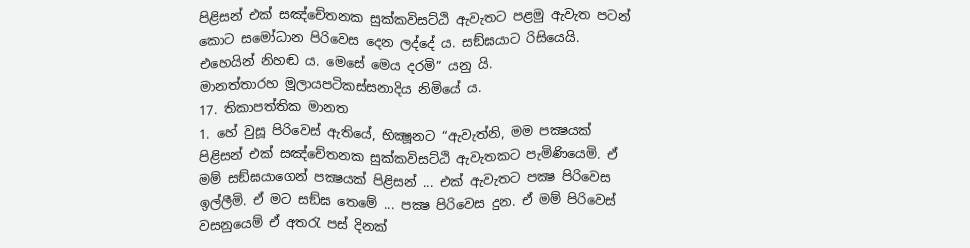පිළිසන් එක් සඤ්චේතනක සුක්කවිසට්ඨි ඇවැතට පළමු ඇවැත පටන් කොට සමෝධාන පිරිවෙස දෙන ලද්දේ ය. සඞ්ඝයාට රිසියෙයි. එහෙයින් නිහඬ ය. මෙසේ මෙය දරමි” යනු යි.
මානත්තාරහ මූලායපටිකස්සනාදිය නිමියේ ය.
17. තිකාපත්තික මානත
1. හේ වුසූ පිරිවෙස් ඇතියේ, භික්‍ෂූනට “ඇවැත්නි, මම පක්‍ෂයක් පිළිසන් එක් සඤ්චේතනක සුක්කවිසට්ඨි ඇවැතකට පැමිණියෙමි. ඒ මම් සඞ්ඝයාගෙන් පක්‍ෂයක් පිළිසන් ... එක් ඇවැතට පක්‍ෂ පිරිවෙස ඉල්ලීමි. ඒ මට සඞ්ඝ තෙමේ ... පක්‍ෂ පිරිවෙස දුන. ඒ මම් පිරිවෙස් වසනුයෙම් ඒ අතරැ පස් දිනක්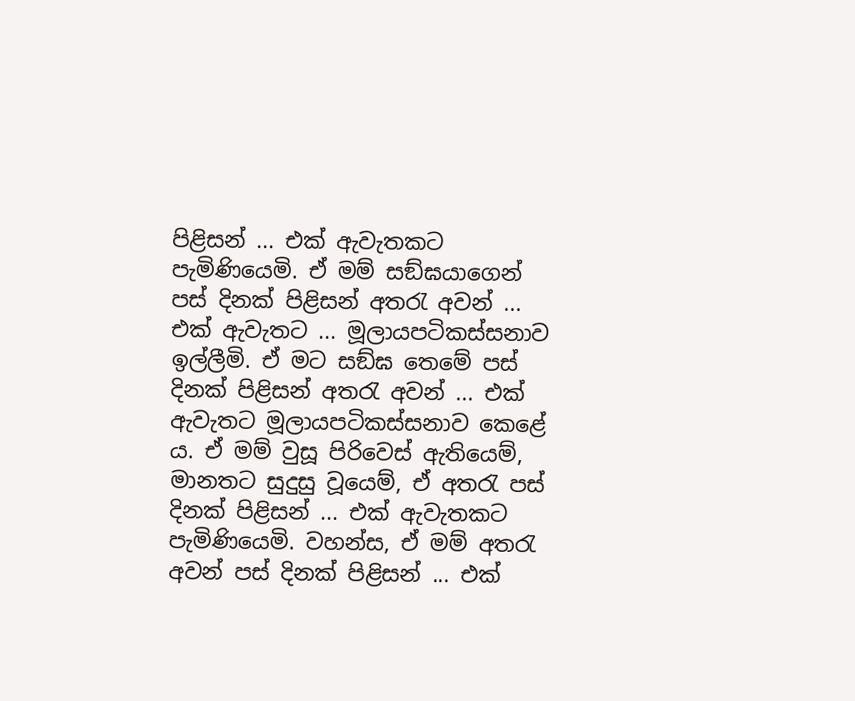පිළිසන් ... එක් ඇවැතකට පැමිණියෙමි. ඒ මම් සඞ්ඝයාගෙන් පස් දිනක් පිළිසන් අතරැ අවන් ... එක් ඇවැතට ... මූලායපටිකස්සනාව ඉල්ලීමි. ඒ මට සඞ්ඝ තෙමේ පස් දිනක් පිළිසන් අතරැ අවන් ... එක් ඇවැතට මූලායපටිකස්සනාව කෙළේ ය. ඒ මම් වුසූ පිරිවෙස් ඇතියෙම්, මානතට සුදුසු වූයෙම්, ඒ අතරැ පස් දිනක් පිළිසන් ... එක් ඇවැතකට පැමිණියෙමි. වහන්ස, ඒ මම් අතරැ අවන් පස් දිනක් පිළිසන් ... එක්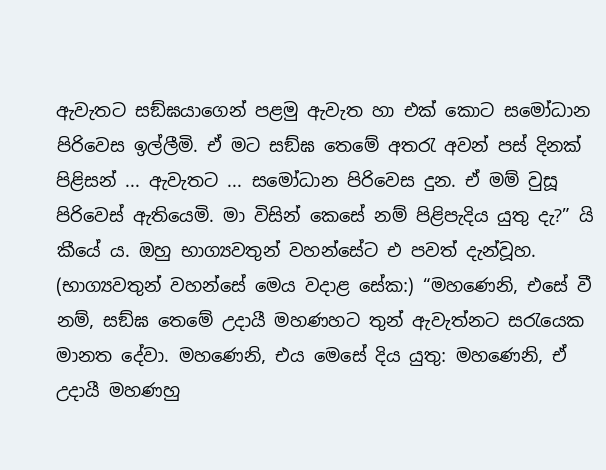ඇවැතට සඞ්ඝයාගෙන් පළමු ඇවැත හා එක් කොට සමෝධාන පිරිවෙස ඉල්ලීමි. ඒ මට සඞ්ඝ තෙමේ අතරැ අවන් පස් දිනක් පිළිසන් ... ඇවැතට ... සමෝධාන පිරිවෙස දුන. ඒ මම් වුසූ පිරිවෙස් ඇතියෙමි. මා විසින් කෙසේ නම් පිළිපැදිය යුතු දැ?” යි කීයේ ය. ඔහු භාග්‍යවතුන් වහන්සේට එ පවත් දැන්වූහ.
(භාග්‍යවතුන් වහන්සේ මෙය වදාළ සේක:) “මහණෙනි, එසේ වී නම්, සඞ්ඝ තෙමේ උදායී මහණහට තුන් ඇවැත්නට සරැයෙක මානත දේවා. මහණෙනි, එය මෙසේ දිය යුතු: මහණෙනි, ඒ උදායී මහණහු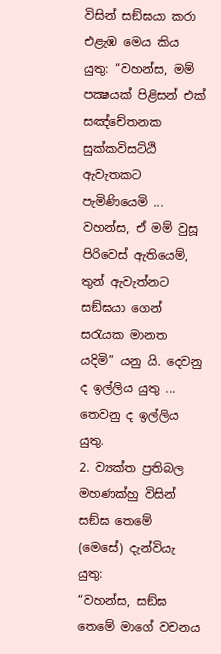විසින් සඞ්ඝයා කරා එළැඹ මෙය කිය යුතු: “වහන්ස, මම් පක්‍ෂයක් පිළිසන් එක් සඤ්චේතනක සුක්කවිසට්ඨි ඇවැතකට පැමිණියෙමි ... වහන්ස, ඒ මම් වුසූ පිරිවෙස් ඇතියෙම්, තුන් ඇවැත්නට සඞ්ඝයා ගෙන් සරැයක මානත යදිමි” යනු යි. දෙවනු ද ඉල්ලිය යුතු ... තෙවනු ද ඉල්ලිය යුතු.
2. ව්‍යක්ත ප්‍රතිබල මහණක්හු විසින් සඞ්ඝ තෙමේ (මෙසේ) දැන්වියැ යුතු:
“වහන්ස, සඞ්ඝ තෙමේ මාගේ වචනය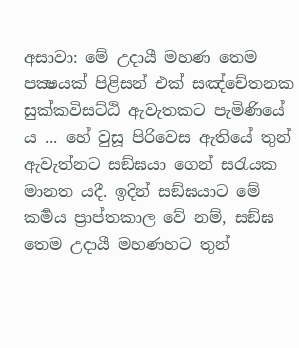අසාවා: මේ උදායී මහණ තෙම පක්‍ෂයක් පිළිසන් එක් සඤ්චේතනක සුක්කවිසට්ඨි ඇවැතකට පැමිණියේ ය ... හේ වුසූ පිරිවෙස ඇතියේ තුන් ඇවැත්නට සඞ්ඝයා ගෙන් සරැයක මානත යදී. ඉදින් සඞ්ඝයාට මේ කර්‍මය ප්‍රාප්තකාල වේ නම්, සඞ්ඝ තෙම උදායී මහණහට තුන්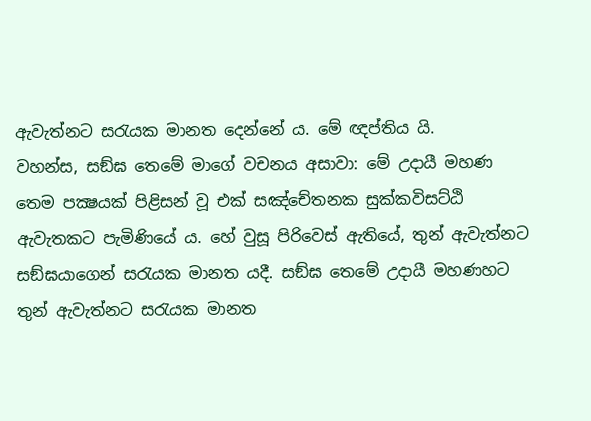ඇවැත්නට සරැයක මානත දෙන්නේ ය. මේ ඥප්තිය යි.
වහන්ස, සඞ්ඝ තෙමේ මාගේ වචනය අසාවා: මේ උදායී මහණ තෙම පක්‍ෂයක් පිළිසන් වූ එක් සඤ්චේතනක සුක්කවිසට්ඨි ඇවැතකට පැමිණියේ ය. හේ වුසූ පිරිවෙස් ඇතියේ, තුන් ඇවැත්නට සඞ්ඝයාගෙන් සරැයක මානත යදී. සඞ්ඝ තෙමේ උදායී මහණහට තුන් ඇවැත්නට සරැයක මානත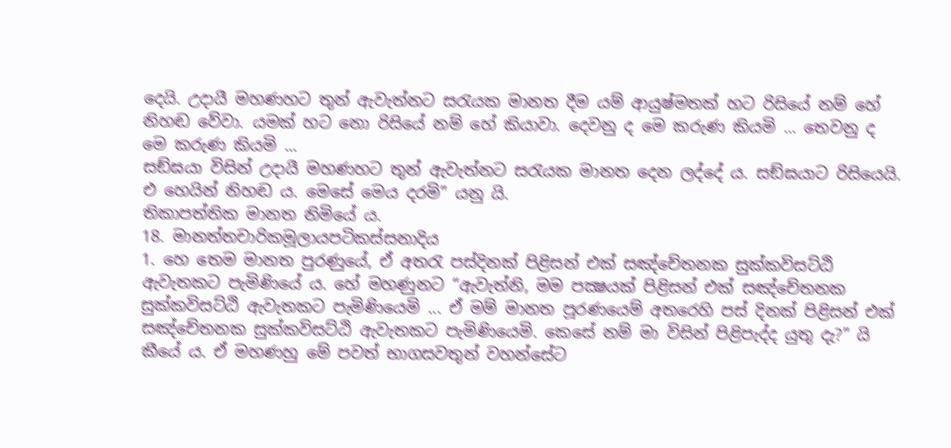දෙයි. උදායී මහණහට තුන් ඇවැත්නට සරැයක මානත දීම යම් ආයුෂ්මතක් හට රිසියේ නම් හේ නිහඬ වේවා. යමක් හට නො රිසියේ නම් හේ කියාවා. දෙවනු ද මෙ කරුණ කියමි ... තෙවනු ද මෙ කරුණ කියමි ...
සඞ්ඝයා විසින් උදායී මහණහට තුන් ඇවැත්නට සරැයක මානත දෙන ලද්දේ ය. සඞ්ඝයාට රිසියෙයි. එ හෙයින් නිහඬ ය. මෙසේ මෙය දරමි” යනු යි.
තිකාපත්තික මානත නිමියේ ය.
18. මානත්තචාරිකමූලායපටිකස්සනාදිය
1. හෙ තෙම මානත පුරණුයේ, ඒ අතරැ පස්දිනක් පිළිසන් එක් සඤ්චේතනක සුක්කවිසට්ඨි ඇවැතකට පැමිණියේ ය. හේ මහණුනට “ඇවැත්නි, මම පක්‍ෂයක් පිළිසන් එක් සඤ්චේතනක සුක්කවිසට්ඨි ඇවැතකට පැමිණියෙමි ... ඒ මම් මානත පූරණයෙම් අතරෙහි පස් දිනක් පිළිසන් එක් සඤ්චේතනක සුක්කවිසට්ඨි ඇවැතකට පැමිණියෙමි. කෙසේ නම් මා විසින් පිළිපැද්ද යුතු දැ?” යි කීයේ ය. ඒ මහණහු මේ පවත් භාගසවතුන් වහන්සේට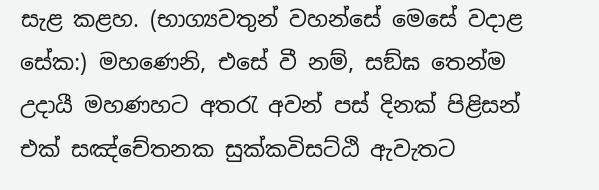සැළ කළහ. (භාග්‍යවතුන් වහන්සේ මෙසේ වදාළ සේක:) මහණෙනි, එසේ වී නම්, සඞ්ඝ තෙන්ම උදායී මහණහට අතරැ අවන් පස් දිනක් පිළිසන් එක් සඤ්චේතනක සුක්කවිසට්ඨි ඇවැතට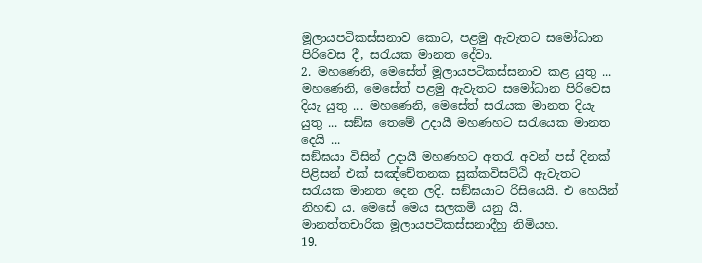මූලායපටිකස්සනාව කොට, පළමු ඇවැතට සමෝධාන පිරිවෙස දී, සරැයක මානත දේවා.
2. මහණෙනි, මෙසේත් මූලායපටිකස්සනාව කළ යුතු ... මහණෙනි, මෙසේත් පළමු ඇවැතට සමෝධාන පිරිවෙස දියැ යුතු ... මහණෙනි, මෙසේත් සරැයක මානත දියැ යුතු ... සඞ්ඝ තෙමේ උදායී මහණහට සරැයෙක මානත දෙයි ...
සඞ්ඝයා විසින් උදායී මහණහට අතරැ අවන් පස් දිනක් පිළිසන් එක් සඤ්චේතනක සුක්කවිසට්ඨි ඇවැතට සරැයක මානත දෙන ලදි. සඞ්ඝයාට රිසියෙයි. එ හෙයින් නිහඬ ය. මෙසේ මෙය සලකමි යනු යි.
මානත්තචාරික මූලායපටිකස්සනාදීහු නිමියහ.
19.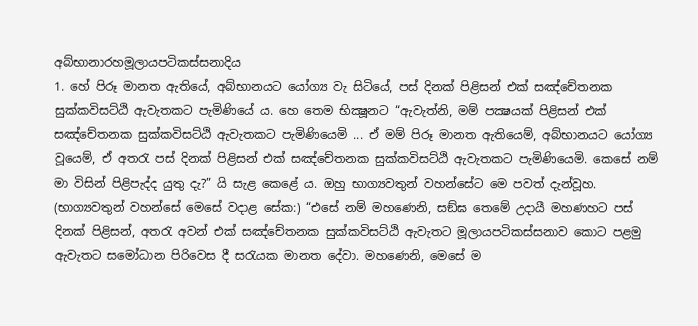අබ්භානාරහමූලායපටිකස්සනාදිය
1. හේ පිරූ මානත ඇතියේ, අබ්භානයට යෝග්‍ය වැ සිටියේ, පස් දිනක් පිළිසන් එක් සඤ්චේතනක සුක්කවිසට්ඨි ඇවැතකට පැමිණියේ ය. හෙ තෙම භික්‍ෂූනට “ඇවැත්නි, මම් පක්‍ෂයක් පිළිසන් එක් සඤ්චේතනක සුක්කවිසට්ඨි ඇවැතකට පැමිණියෙමි ... ඒ මම් පිරූ මානත ඇතියෙම්, අබ්භානයට යෝග්‍ය වූයෙම්, ඒ අතරැ පස් දිනක් පිළිසන් එක් සඤ්චේතනක සුක්කවිසට්ඨි ඇවැතකට පැමිණියෙමි. කෙසේ නම් මා විසින් පිළිපැද්ද යුතු දැ?” යි සැළ කෙළේ ය. ඔහු භාග්‍යවතුන් වහන්සේට මෙ පවත් දැන්වූහ. (භාග්‍යවතුන් වහන්සේ මෙසේ වදාළ සේක:) “එසේ නම් මහණෙනි, සඞ්ඝ තෙමේ උදායී මහණහට පස් දිනක් පිළිසන්, අතරැ අවන් එක් සඤ්චේතනක සුක්කවිසට්ඨි ඇවැතට මූලායපටිකස්සනාව කොට පළමු ඇවැතට සමෝධාන පිරිවෙස දී සරැයක මානත දේවා. මහණෙනි, මෙසේ ම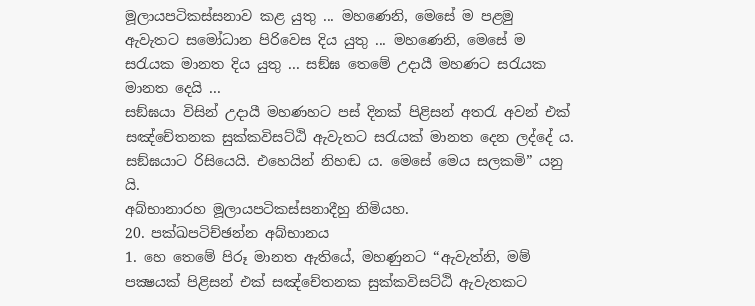මූලායපටිකස්සනාව කළ යුතු ... මහණෙනි, මෙසේ ම පළමු ඇවැතට සමෝධාන පිරිවෙස දිය යුතු ... මහණෙනි, මෙසේ ම සරැයක මානත දිය යුතු ... සඞ්ඝ තෙමේ උදායී මහණට සරැයක මානත දෙයි ...
සඞ්ඝයා විසින් උදායී මහණහට පස් දිනක් පිළිසන් අතරැ අවන් එක් සඤ්චේතනක සුක්කවිසට්ඨි ඇවැතට සරැයක් මානත දෙන ලද්දේ ය. සඞ්ඝයාට රිසියෙයි. එහෙයින් නිහඬ ය. මෙසේ මෙය සලකමි” යනු යි.
අබ්භානාරහ මූලායපටිකස්සනාදීහු නිමියහ.
20. පක්ඛපටිච්ඡන්න අබ්භානය
1. හෙ තෙමේ පිරූ මානත ඇතියේ, මහණුනට “ඇවැත්නි, මම් පක්‍ෂයක් පිළිසන් එක් සඤ්චේතනක සුක්කවිසට්ඨි ඇවැතකට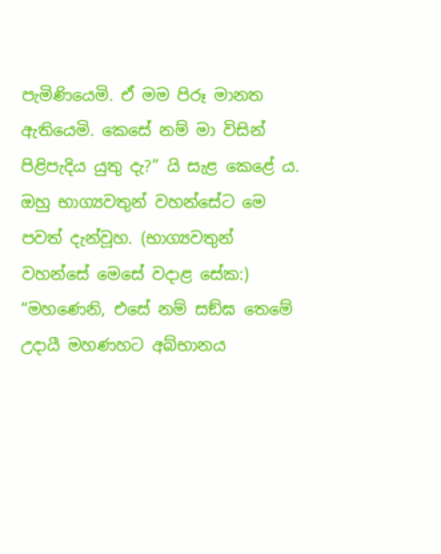පැමිණියෙමි. ඒ මම පිරූ මානත ඇතියෙමි. කෙසේ නම් මා විසින් පිළිපැදිය යුතු දැ?” යි සැළ කෙළේ ය. ඔහු භාග්‍යවතුන් වහන්සේට මෙ පවත් දැන්වූහ. (භාග්‍යවතුන් වහන්සේ මෙසේ වදාළ සේක:) “මහණෙනි, එසේ නම් සඞ්ඝ තෙමේ උදායී මහණහට අබ්භානය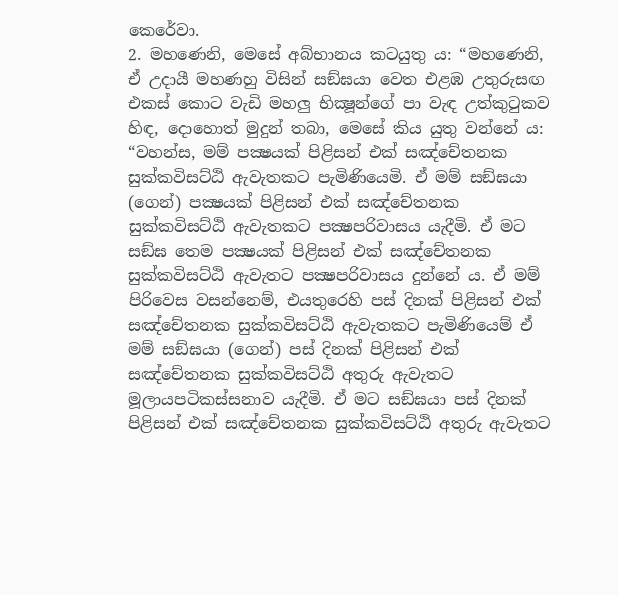කෙරේවා.
2. මහණෙනි, මෙසේ අබ්භානය කටයුතු ය: “මහණෙනි, ඒ උදායී මහණහු විසින් සඞ්ඝයා වෙත එළඹ උතුරුසඟ එකස් කොට වැඩි මහලු භික්‍ෂූන්ගේ පා වැඳ උත්කුටුකව හිඳ, දොහොත් මුදුන් තබා, මෙසේ කිය යුතු වන්නේ ය: “වහන්ස, මම් පක්‍ෂයක් පිළිසන් එක් සඤ්චේතනක සුක්කවිසට්ඨි ඇවැතකට පැමිණියෙමි. ඒ මම් සඞ්ඝයා (ගෙන්) පක්‍ෂයක් පිළිසන් එක් සඤ්චේතනක සුක්කවිසට්ඨි ඇවැතකට පක්‍ෂපරිවාසය යැදීමි. ඒ මට සඞ්ඝ තෙම පක්‍ෂයක් පිළිසන් එක් සඤ්චේතනක සුක්කවිසට්ඨි ඇවැතට පක්‍ෂපරිවාසය දුන්නේ ය. ඒ මම් පිරිවෙස වසන්නෙම්, එයතුරෙහි පස් දිනක් පිළිසන් එක් සඤ්චේතනක සුක්කවිසට්ඨි ඇවැතකට පැමිණියෙම් ඒ මම් සඞ්ඝයා (ගෙන්) පස් දිනක් පිළිසන් එක් සඤ්චේතනක සුක්කවිසට්ඨි අතුරු ඇවැතට මූලායපටිකස්සනාව යැදීමි. ඒ මට සඞ්ඝයා පස් දිනක් පිළිසන් එක් සඤ්චේතනක සුක්කවිසට්ඨි අතුරු ඇවැතට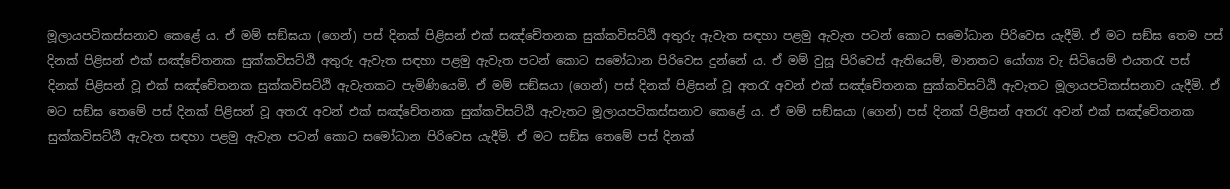මූලායපටිකස්සනාව කෙළේ ය. ඒ මම් සඞ්ඝයා (ගෙන්) පස් දිනක් පිළිසන් එක් සඤ්චේතනක සුක්කවිසට්ඨි අතුරු ඇවැත සඳහා පළමු ඇවැත පටන් කොට සමෝධාන පිරිවෙස යැදීමි. ඒ මට සඞ්ඝ තෙම පස් දිනක් පිළිසන් එක් සඤ්චේතනක සුක්කවිසට්ඨි අතුරු ඇවැත සඳහා පළමු ඇවැත පටන් කොට සමෝධාන පිරිවෙස දුන්නේ ය. ඒ මම් වුසූ පිරිවෙස් ඇතියෙම්, මානතට යෝග්‍ය වැ සිටියෙම් එයතරැ පස් දිනක් පිළිසන් වූ එක් සඤ්චේතනක සුක්කවිසට්ඨි ඇවැතකට පැමිණියෙමි. ඒ මම් සඞ්ඝයා (ගෙන්) පස් දිනක් පිළිසන් වූ අතරැ අවන් එක් සඤ්චේතනක සුක්කවිසට්ඨි ඇවැතට මූලායපටිකස්සනාව යැදීමි. ඒ මට සඞ්ඝ තෙමේ පස් දිනක් පිළිසන් වූ අතරැ අවන් එක් සඤ්චේතනක සුක්කවිසට්ඨි ඇවැතට මූලායපටිකස්සනාව කෙළේ ය. ඒ මම් සඞ්ඝයා (ගෙන්) පස් දිනක් පිළිසන් අතරැ අවන් එක් සඤ්චේතනක සුක්කවිසට්ඨි ඇවැත සඳහා පළමු ඇවැත පටන් කොට සමෝධාන පිරිවෙස යැදීමි. ඒ මට සඞ්ඝ තෙමේ පස් දිනක්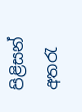පිළිසන් අතරැ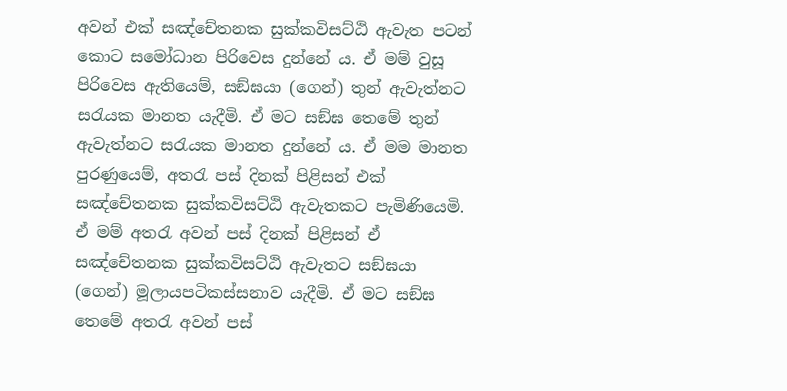අවන් එක් සඤ්චේතනක සුක්කවිසට්ඨි ඇවැත පටන් කොට සමෝධාන පිරිවෙස දුන්නේ ය. ඒ මම් වුසූ පිරිවෙස ඇතියෙම්, සඞ්ඝයා (ගෙන්) තුන් ඇවැත්නට සරැයක මානත යැදීමි. ඒ මට සඞ්ඝ තෙමේ තුන් ඇවැත්නට සරැයක මානත දුන්නේ ය. ඒ මම මානත පුරණුයෙම්, අතරැ පස් දිනක් පිළිසන් එක් සඤ්චේතනක සුක්කවිසට්ඨි ඇවැතකට පැමිණියෙමි. ඒ මම් අතරැ අවන් පස් දිනක් පිළිසන් ඒ සඤ්චේතනක සුක්කවිසට්ඨි ඇවැතට සඞ්ඝයා (ගෙන්) මූලායපටිකස්සනාව යැදීමි. ඒ මට සඞ්ඝ තෙමේ අතරැ අවන් පස්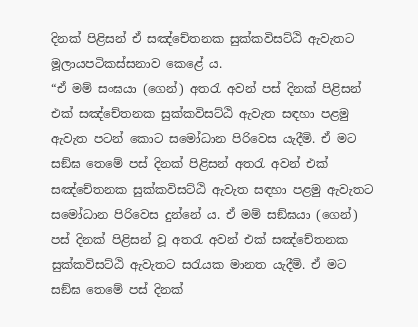දිනක් පිළිසන් ඒ සඤ්චේතනක සුක්කවිසට්ඨි ඇවැතට මූලායපටිකස්සනාව කෙළේ ය.
“ඒ මම් සංඝයා (ගෙන්) අතරැ අවන් පස් දිනක් පිළිසන් එක් සඤ්චේතනක සුක්කවිසට්ඨි ඇවැත සඳහා පළමු ඇවැත පටන් කොට සමෝධාන පිරිවෙස යැදීමි. ඒ මට සඞ්ඝ තෙමේ පස් දිනක් පිළිසන් අතරැ අවන් එක් සඤ්චේතනක සුක්කවිසට්ඨි ඇවැත සඳහා පළමු ඇවැතට සමෝධාන පිරිවෙස දුන්නේ ය. ඒ මම් සඞ්ඝයා (ගෙන්) පස් දිනක් පිළිසන් වූ අතරැ අවන් එක් සඤ්චේතනක සුක්කවිසට්ඨි ඇවැතට සරැයක මානත යැදීමි. ඒ මට සඞ්ඝ තෙමේ පස් දිනක්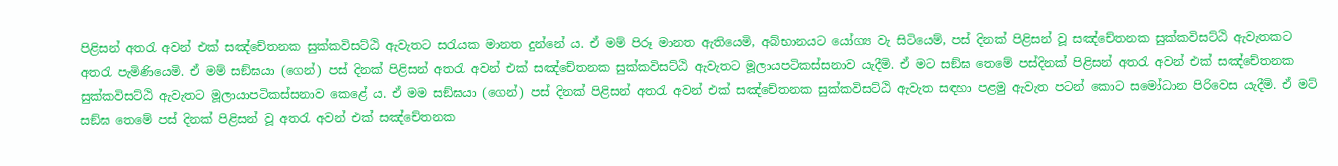පිළිසන් අතරැ අවන් එක් සඤ්චේතනක සුක්කවිසට්ඨි ඇවැතට සරැයක මානත දුන්නේ ය. ඒ මම් පිරූ මානත ඇතියෙමි, අබ්භානයට යෝග්‍ය වැ සිටියෙම්, පස් දිනක් පිළිසන් වූ සඤ්චේතනක සුක්කවිසට්ඨි ඇවැතකට අතරැ පැමිණියෙමි. ඒ මම් සඞ්ඝයා (ගෙන්) පස් දිනක් පිළිසන් අතරැ අවන් එක් සඤ්චේතනක සුක්කවිසට්ඨි ඇවැතට මූලායපටිකස්සනාව යැදීමි. ඒ මට සඞ්ඝ තෙමේ පස්දිනක් පිළිසන් අතරැ අවන් එක් සඤ්චේතනක සුක්කවිසට්ඨි ඇවැතට මූලායාපටිකස්සනාව කෙළේ ය. ඒ මම සඞ්ඝයා (ගෙන්) පස් දිනක් පිළිසන් අතරැ අවන් එක් සඤ්චේතනක සුක්කවිසට්ඨි ඇවැත සඳහා පළමු ඇවැත පටන් කොට සමෝධාන පිරිවෙස යැදීමි. ඒ මට් සඞ්ඝ තෙමේ පස් දිනක් පිළිසන් වූ අතරැ අවන් එක් සඤ්චේතනක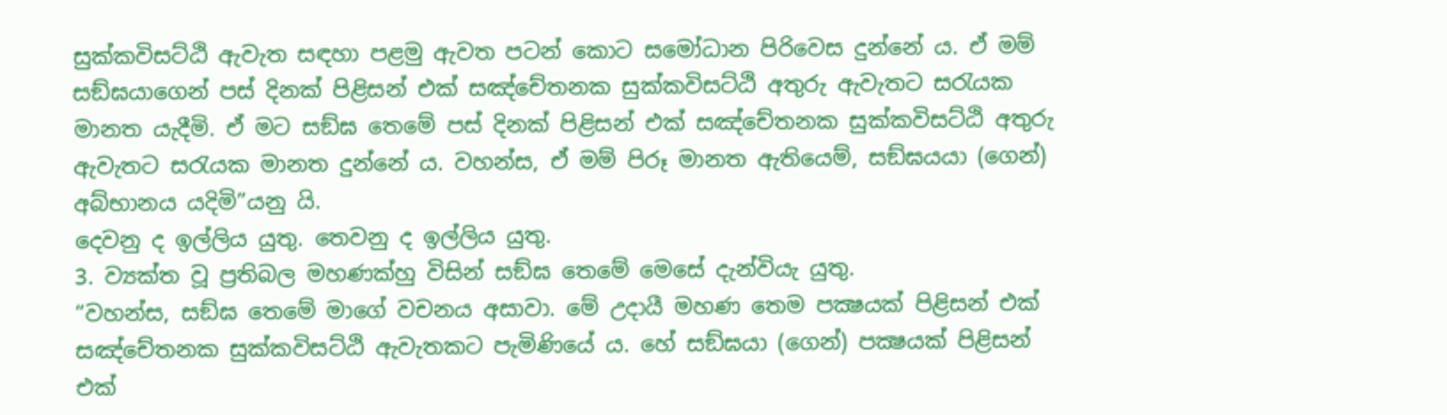සුක්කවිසට්ඨි ඇවැත සඳහා පළමු ඇවත පටන් කොට සමෝධාන පිරිවෙස දුන්නේ ය. ඒ මම් සඞ්ඝයාගෙන් පස් දිනක් පිළිසන් එක් සඤ්චේතනක සුක්කවිසට්ඨි අතුරු ඇවැතට සරැයක මානත යැදීමි. ඒ මට සඞ්ඝ තෙමේ පස් දිනක් පිළිසන් එක් සඤ්චේතනක සුක්කවිසට්ඨි අතුරු ඇවැතට සරැයක මානත දුන්නේ ය. වහන්ස, ඒ මම් පිරූ මානත ඇතියෙම්, සඞ්ඝයයා (ගෙන්) අබ්භානය යදිමි”යනු යි.
දෙවනු ද ඉල්ලිය යුතු. තෙවනු ද ඉල්ලිය යුතු.
3. ව්‍යක්ත වූ ප්‍රතිබල මහණක්හු විසින් සඞ්ඝ තෙමේ මෙසේ දැන්වියැ යුතු.
“වහන්ස, සඞ්ඝ තෙමේ මාගේ වචනය අසාවා. මේ උදායී මහණ තෙම පක්‍ෂයක් පිළිසන් එක් සඤ්චේතනක සුක්කවිසට්ඨි ඇවැතකට පැමිණියේ ය. හේ සඞ්ඝයා (ගෙන්) පක්‍ෂයක් පිළිසන් එක්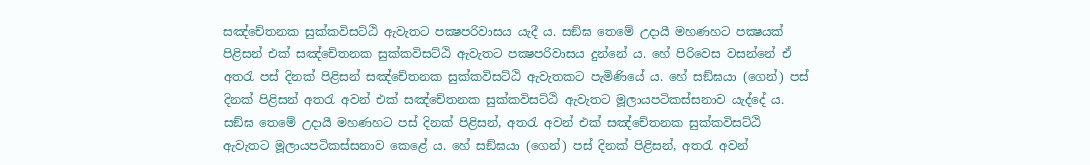සඤ්චේතනක සුක්කවිසට්ඨි ඇවැතට පක්‍ෂපරිවාසය යැදී ය. සඞ්ඝ තෙමේ උදායී මහණහට පක්‍ෂයක් පිළිසන් එක් සඤ්චේතනක සුක්කවිසට්ඨි ඇවැතට පක්‍ෂපරිවාසය දුන්නේ ය. හේ පිරිවෙස වසන්නේ ඒ අතරැ පස් දිනක් පිළිසන් සඤ්චේතනක සුක්කවිසට්ඨි ඇවැතකට පැමිණියේ ය. හේ සඞ්ඝයා (ගෙන්) පස් දිනක් පිළිසන් අතරැ අවන් එක් සඤ්චේතනක සුක්කවිසට්ඨි ඇවැතට මූලායපටිකස්සනාව යැද්දේ ය.
සඞ්ඝ තෙමේ උදායී මහණහට පස් දිනක් පිළිසන්, අතරැ අවන් එක් සඤ්චේතනක සුක්කවිසට්ඨි ඇවැතට මූලායපටිකස්සනාව කෙළේ ය. හේ සඞ්ඝයා (ගෙන්) පස් දිනක් පිළිසන්, අතරැ අවන්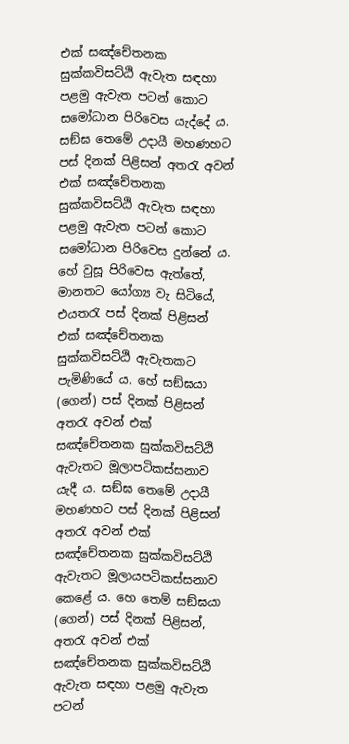එක් සඤ්චේතනක සුක්කවිසට්ඨි ඇවැත සඳහා පළමු ඇවැත පටන් කොට සමෝධාන පිරිවෙස යැද්දේ ය. සඞ්ඝ තෙමේ උදායී මහණහට පස් දිනක් පිළිසන් අතරැ අවන් එක් සඤ්චේතනක සුක්කවිසට්ඨි ඇවැත සඳහා පළමු ඇවැත පටන් කොට සමෝධාන පිරිවෙස දුන්නේ ය. හේ වුසූ පිරිවෙස ඇත්තේ, මානතට යෝග්‍ය වැ සිටියේ, එයතරැ පස් දිනක් පිළිසන් එක් සඤ්චේතනක සුක්කවිසට්ඨි ඇවැතකට පැමිණියේ ය. හේ සඞ්ඝයා (ගෙන්) පස් දිනක් පිළිසන් අතරැ අවන් එක් සඤ්චේතනක සුක්කවිසට්ඨි ඇවැතට මූලාපටිකස්සනාව යැදී ය. සඞ්ඝ තෙමේ උදායී මහණහට පස් දිනක් පිළිසන් අතරැ අවන් එක් සඤ්චේතනක සුක්කවිසට්ඨි ඇවැතට මූලායපටිකස්සනාව කෙළේ ය. හෙ තෙම් සඞ්ඝයා (ගෙන්) පස් දිනක් පිළිසන්, අතරැ අවන් එක් සඤ්චේතනක සුක්කවිසට්ඨි ඇවැත සඳහා පළමු ඇවැත පටන්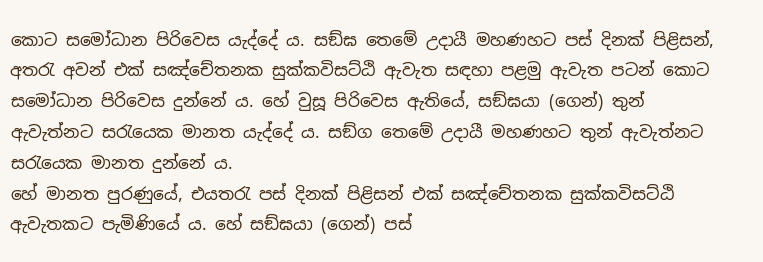කොට සමෝධාන පිරිවෙස යැද්දේ ය. සඞ්ඝ තෙමේ උදායී මහණහට පස් දිනක් පිළිසන්, අතරැ අවන් එක් සඤ්චේතනක සුක්කවිසට්ඨි ඇවැත සඳහා පළමු ඇවැත පටන් කොට සමෝධාන පිරිවෙස දුන්නේ ය. හේ වුසූ පිරිවෙස ඇතියේ, සඞ්ඝයා (ගෙන්) තුන් ඇවැත්නට සරැයෙක මානත යැද්දේ ය. සඞ්ග තෙමේ උදායී මහණහට තුන් ඇවැත්නට සරැයෙක මානත දුන්නේ ය.
හේ මානත පුරණුයේ, එයතරැ පස් දිනක් පිළිසන් එක් සඤ්චේතනක සුක්කවිසට්ඨි ඇවැතකට පැමිණියේ ය. හේ සඞ්ඝයා (ගෙන්) පස්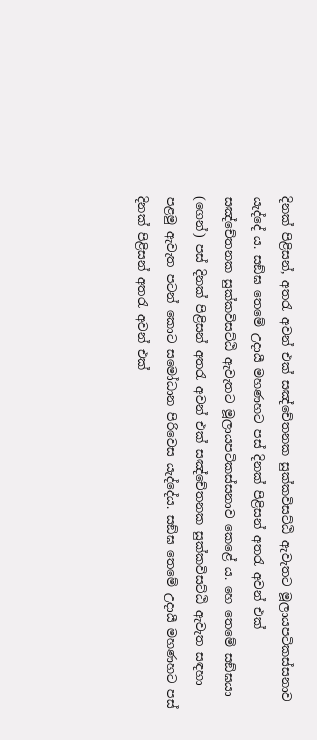දිනක් පිළිසන්, අතරැ අවන් එක් සඤ්චේතනක සුක්කවිසට්ඨි ඇවැතට මූලායපටිකස්සනාව යැද්දේ ය. සඞ්ඝ තෙමේ උදායී මහණහට පස් දිනක් පිළිසන් අතරැ අවන් එක් සඤ්චේතනක සුක්කවිසට්ඨි ඇවැතට මූලායපටිකස්සනාව කෙළේ ය. හෙ තෙමේ සඞ්ඝයා (ගෙන්) පස් දිනක් පිළිසන් අතරැ අවන් එක් සඤ්චේතනක සුක්කවිසට්ඨි ඇවැත සඳහා පළමු ඇවැත පටන් කොට සමෝධාන පිරිවෙස යැද්දේය. සඞ්ඝ තෙමේ උදායී මහණහට පස් දිනක් පිළිසන් අතරැ අවන් එක්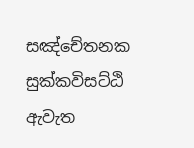සඤ්චේතනක සුක්කවිසට්ඨි ඇවැත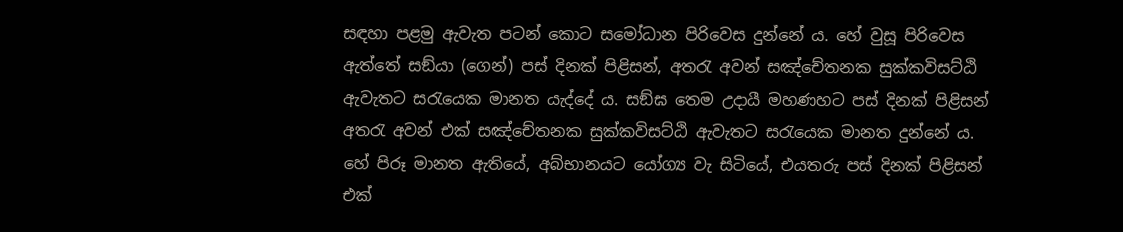සඳහා පළමු ඇවැත පටන් කොට සමෝධාන පිරිවෙස දුන්නේ ය. හේ වුසූ පිරිවෙස ඇත්තේ සඞ්යා (ගෙන්) පස් දිනක් පිළිසන්, අතරැ අවන් සඤ්චේතනක සුක්කවිසට්ඨි ඇවැතට සරැයෙක මානත යැද්දේ ය. සඞ්ඝ තෙම උදායී මහණහට පස් දිනක් පිළිසන් අතරැ අවන් එක් සඤ්චේතනක සුක්කවිසට්ඨි ඇවැතට සරැයෙක මානත දුන්නේ ය. හේ පිරූ මානත ඇතියේ, අබ්භානයට යෝග්‍ය වැ සිටියේ, එයතරු පස් දිනක් පිළිසන් එක්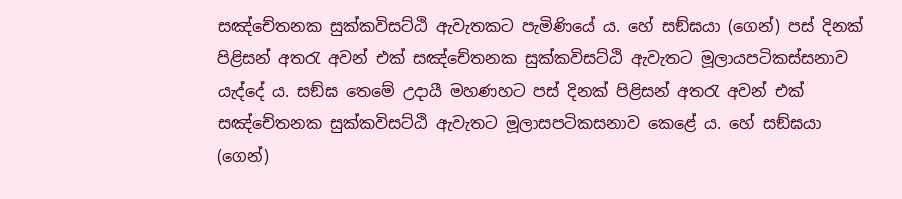සඤ්චේතනක සුක්කවිසට්ඨි ඇවැතකට පැමිණියේ ය. හේ සඞ්ඝයා (ගෙන්) පස් දිනක් පිළිසන් අතරැ අවන් එක් සඤ්චේතනක සුක්කවිසට්ඨි ඇවැතට මූලායපටිකස්සනාව යැද්දේ ය. සඞ්ඝ තෙමේ උදායී මහණහට පස් දිනක් පිළිසන් අතරැ අවන් එක් සඤ්චේතනක සුක්කවිසට්ඨි ඇවැතට මූලාසපටිකසනාව කෙළේ ය. හේ සඞ්ඝයා (ගෙන්)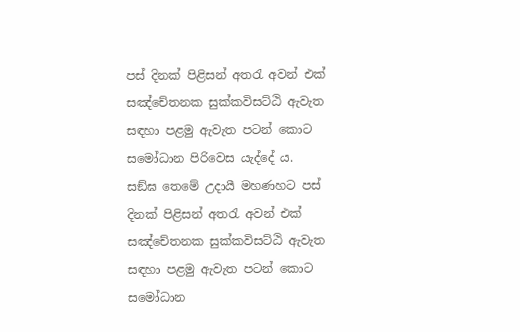පස් දිනක් පිළිසන් අතරැ අවන් එක් සඤ්චේතනක සුක්කවිසට්ඨි ඇවැත සඳහා පළමු ඇවැත පටන් කොට සමෝධාන පිරිවෙස යැද්දේ ය.
සඞ්ඝ තෙමේ උදායී මහණහට පස් දිනක් පිළිසන් අතරැ අවන් එක් සඤ්චේතනක සුක්කවිසට්ඨි ඇවැත සඳහා පළමු ඇවැත පටන් කොට සමෝධාන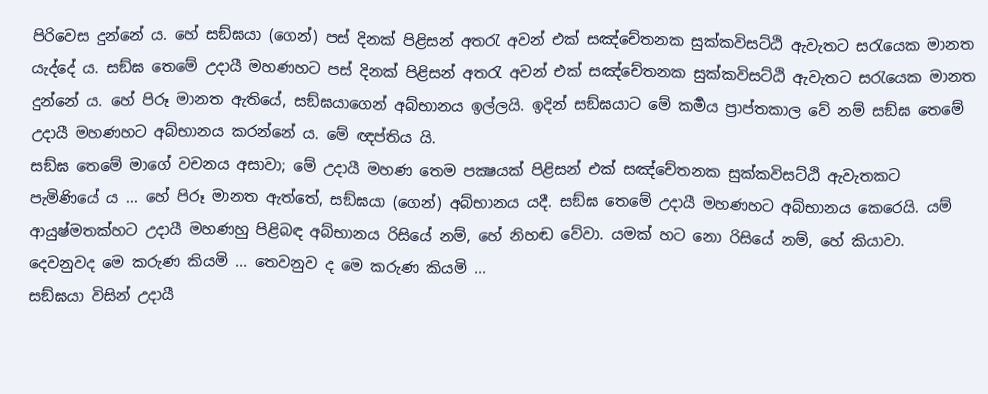පිරිවෙස දුන්නේ ය. හේ සඞ්ඝයා (ගෙන්) පස් දිනක් පිළිසන් අතරැ අවන් එක් සඤ්චේතනක සුක්කවිසට්ඨි ඇවැතට සරැයෙක මානත යැද්දේ ය. සඞ්ඝ තෙමේ උදායී මහණහට පස් දිනක් පිළිසන් අතරැ අවන් එක් සඤ්චේතනක සුක්කවිසට්ඨි ඇවැතට සරැයෙක මානත දුන්නේ ය. හේ පිරූ මානත ඇතියේ, සඞ්ඝයාගෙන් අබ්භානය ඉල්ලයි. ඉදින් සඞ්ඝයාට මේ කර්‍මය ප්‍රාප්තකාල වේ නම් සඞ්ඝ තෙමේ උදායී මහණහට අබ්භානය කරන්නේ ය. මේ ඥප්තිය යි.
සඞ්ඝ තෙමේ මාගේ වචනය අසාවා; මේ උදායී මහණ තෙම පක්‍ෂයක් පිළිසන් එක් සඤ්චේතනක සුක්කවිසට්ඨි ඇවැතකට පැමිණියේ ය ... හේ පිරූ මානත ඇත්තේ, සඞ්ඝයා (ගෙන්) අබ්භානය යදී. සඞ්ඝ තෙමේ උදායී මහණහට අබ්භානය කෙරෙයි. යම් ආයුෂ්මතක්හට උදායී මහණහු පිළිබඳ අබ්භානය රිසියේ නම්, හේ නිහඬ වේවා. යමක් හට නො රිසියේ නම්, හේ කියාවා.
දෙවනුවද මෙ කරුණ කියමි ... තෙවනුව ද මෙ කරුණ කියමි ...
සඞ්ඝයා විසින් උදායී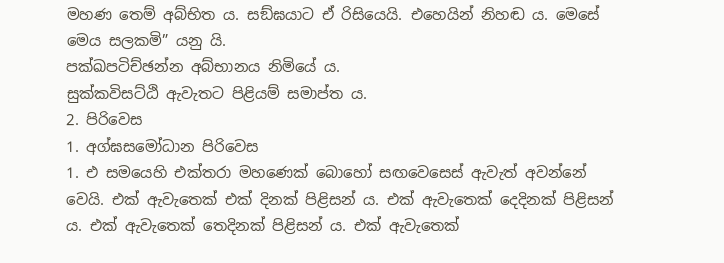මහණ තෙම් අබ්භිත ය. සඞ්ඝයාට ඒ රිසියෙයි. එහෙයින් නිහඬ ය. මෙසේ මෙය සලකමි” යනු යි.
පක්ඛපටිච්ඡන්න අබ්භානය නිමියේ ය.
සුක්කවිසට්ඨි ඇවැතට පිළියම් සමාප්ත ය.
2. පිරිවෙස
1. අග්ඝසමෝධාන පිරිවෙස
1. එ සමයෙහි එක්තරා මහණෙක් බොහෝ සඟවෙසෙස් ඇවැත් අවන්නේ වෙයි. එක් ඇවැතෙක් එක් දිනක් පිළිසන් ය. එක් ඇවැතෙක් දෙදිනක් පිළිසන් ය. එක් ඇවැතෙක් තෙදිනක් පිළිසන් ය. එක් ඇවැතෙක්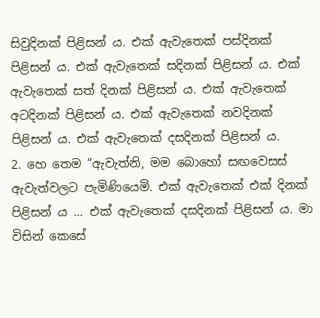සිවුදිනක් පිළිසන් ය. එක් ඇවැතෙක් පස්දිනක් පිළිසන් ය. එක් ඇවැතෙක් සදිනක් පිළිසන් ය. එක් ඇවැතෙක් සත් දිනක් පිළිසන් ය. එක් ඇවැතෙක් අටදිනක් පිළිසන් ය. එක් ඇවැතෙක් නවදිනක් පිළිසන් ය. එක් ඇවැතෙක් දසදිනක් පිළිසන් ය.
2. හෙ තෙම “ඇවැත්නි, මම බොහෝ සඟවෙසස් ඇවැත්වලට පැමිණියෙමි. එක් ඇවැතෙක් එක් දිනක් පිළිසන් ය ... එක් ඇවැතෙක් දසදිනක් පිළිසන් ය. මා විසින් කෙසේ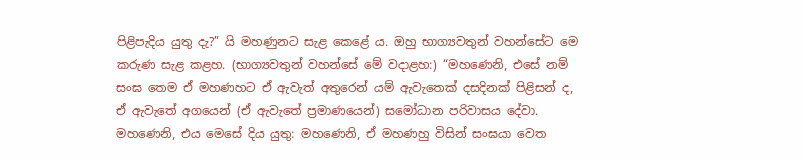පිළිපැදිය යුතු දැ?” යි මහණුනට සැළ කෙළේ ය. ඔහු භාග්‍යවතුන් වහන්සේට මෙ කරුණ සැළ කළහ. (භාග්‍යවතුන් වහන්සේ මේ වදාළහ:) “මහණෙනි, එසේ නම් සංඝ තෙම ඒ මහණහට ඒ ඇවැත් අතුරෙන් යම් ඇවැතෙක් දසදිනක් පිළිසන් ද, ඒ ඇවැතේ අගයෙන් (ඒ ඇවැතේ ප්‍රමාණයෙන්) සමෝධාන පරිවාසය දේවා. මහණෙනි, එය මෙසේ දිය යුතු: මහණෙනි, ඒ මහණහු විසින් සංඝයා වෙත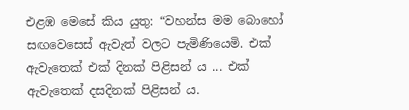එළඹ මෙසේ කිය යුතු: “වහන්ස මම බොහෝ සඟවෙසෙස් ඇවැත් වලට පැමිණියෙමි. එක් ඇවැතෙක් එක් දිනක් පිළිසන් ය ... එක් ඇවැතෙක් දසදිනක් පිළිසන් ය.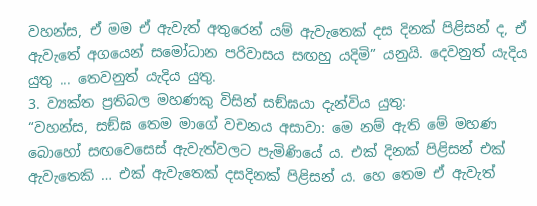වහන්ස, ඒ මම ඒ ඇවැත් අතුරෙන් යම් ඇවැතෙක් දස දිනක් පිළිසන් ද, ඒ ඇවැතේ අගයෙන් සමෝධාන පරිවාසය සඟහු යදිමි” යනුයි. දෙවනුත් යැදිය යුතු ... තෙවනුත් යැදිය යුතු.
3. ව්‍යක්ත ප්‍රතිබල මහණකු විසින් සඞ්ඝයා දැන්විය යුතු:
“වහන්ස, සඞ්ඝ තෙම මාගේ වචනය අසාවා: මෙ නම් ඇති මේ මහණ බොහෝ සඟවෙසෙස් ඇවැත්වලට පැමිණියේ ය. එක් දිනක් පිළිසන් එක් ඇවැතෙකි … එක් ඇවැතෙක් දසදිනක් පිළිසන් ය. හෙ තෙම ඒ ඇවැත්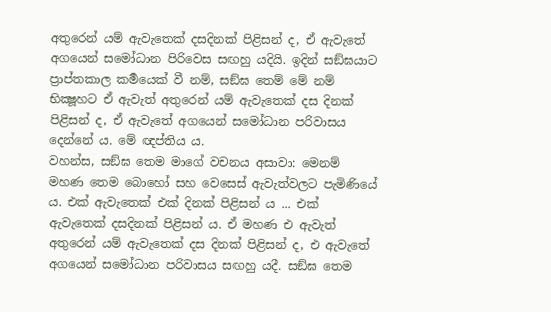අතුරෙන් යම් ඇවැතෙක් දසදිනක් පිළිසන් ද, ඒ ඇවැතේ අගයෙන් සමෝධාන පිරිවෙස සඟහු යදියි. ඉදින් සඞ්ඝයාට ප්‍රාප්තකාල කර්‍මයෙක් වී නම්, සඞ්ඝ තෙම් මේ නම් භික්‍ෂූහට ඒ ඇවැත් අතුරෙන් යම් ඇවැතෙක් දස දිනක් පිළිසන් ද, ඒ ඇවැතේ අගයෙන් සමෝධාන පරිවාසය දෙන්නේ ය. මේ ඥප්තිය ය.
වහන්ස, සඞ්ඝ තෙම මාගේ වචනය අසාවා: මෙනම් මහණ තෙම බොහෝ සහ වෙසෙස් ඇවැත්වලට පැමිණියේ ය. එක් ඇවැතෙක් එක් දිනක් පිළිසන් ය ... එක් ඇවැතෙක් දසදිනක් පිළිසන් ය. ඒ මහණ එ ඇවැත් අතුරෙන් යම් ඇවැතෙක් දස දිනක් පිළිසන් ද, එ ඇවැතේ අගයෙන් සමෝධාන පරිවාසය සඟහු යදී. සඞ්ඝ තෙම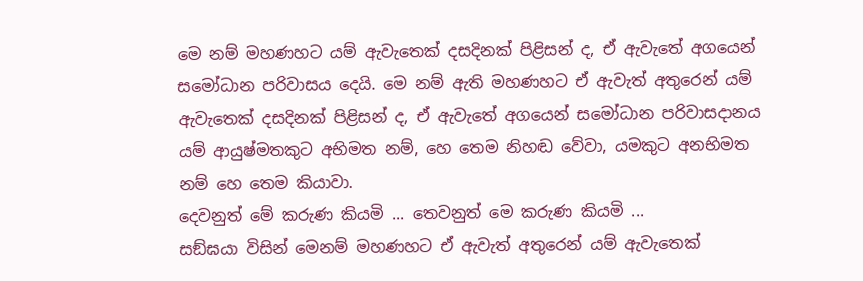මෙ නම් මහණහට යම් ඇවැතෙක් දසදිනක් පිළිසන් ද, ඒ ඇවැතේ අගයෙන් සමෝධාන පරිවාසය දෙයි. මෙ නම් ඇති මහණහට ඒ ඇවැත් අතුරෙන් යම් ඇවැතෙක් දසදිනක් පිළිසන් ද, ඒ ඇවැතේ අගයෙන් සමෝධාන පරිවාසදානය යම් ආයුෂ්මතකුට අභිමත නම්, හෙ තෙම නිහඬ වේවා, යමකුට අනභිමත නම් හෙ තෙම කියාවා.
දෙවනුත් මේ කරුණ කියමි ... තෙවනුත් මෙ කරුණ කියමි ...
සඞ්ඝයා විසින් මෙනම් මහණහට ඒ ඇවැත් අතුරෙන් යම් ඇවැතෙක්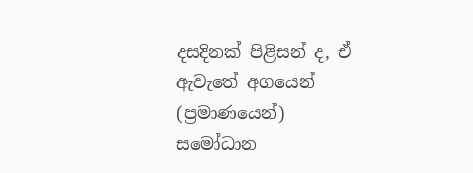දසදිනක් පිළිසන් ද, ඒ ඇවැතේ අගයෙන් (ප්‍රමාණයෙන්) සමෝධාන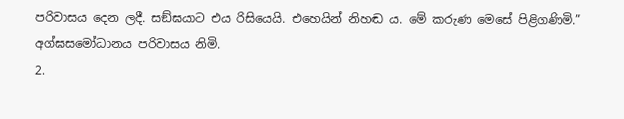පරිවාසය දෙන ලදී. සඞ්ඝයාට එය රිසියෙයි. එහෙයින් නිහඬ ය. මේ කරුණ මෙසේ පිළිගණිමි.”
අග්ඝසමෝධානය පරිවාසය නිමි.
2.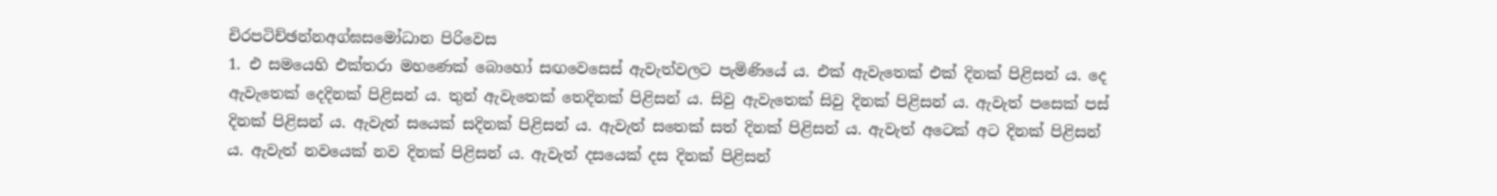චිරපටිච්ඡන්නඅග්ඝසමෝධාන පිරිවෙස
1. එ සමයෙහි එක්තරා මහණෙක් බොහෝ සඟවෙසෙස් ඇවැත්වලට පැමිණියේ ය. එක් ඇවැතෙක් එක් දිනක් පිළිසන් ය. දෙ ඇවැතෙක් දෙදිනක් පිළිසන් ය. තුන් ඇවැතෙක් තෙදිනක් පිළිසන් ය. සිවු ඇවැතෙක් සිවු දිනක් පිළිසන් ය. ඇවැත් පසෙක් පස් දිනක් පිළිසන් ය. ඇවැත් සයෙක් සදිනක් පිළිසන් ය. ඇවැත් සතෙක් සත් දිනක් පිළිසන් ය. ඇවැත් අටෙක් අට දිනක් පිළිසන් ය. ඇවැත් නවයෙක් නව දිනක් පිළිසන් ය. ඇවැත් දසයෙක් දස දිනක් පිළිසන්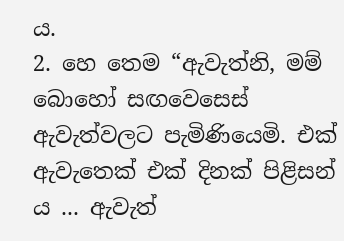ය.
2. හෙ තෙම “ඇවැත්නි, මම් බොහෝ සඟවෙසෙස් ඇවැත්වලට පැමිණියෙමි. එක් ඇවැතෙක් එක් දිනක් පිළිසන් ය ... ඇවැත්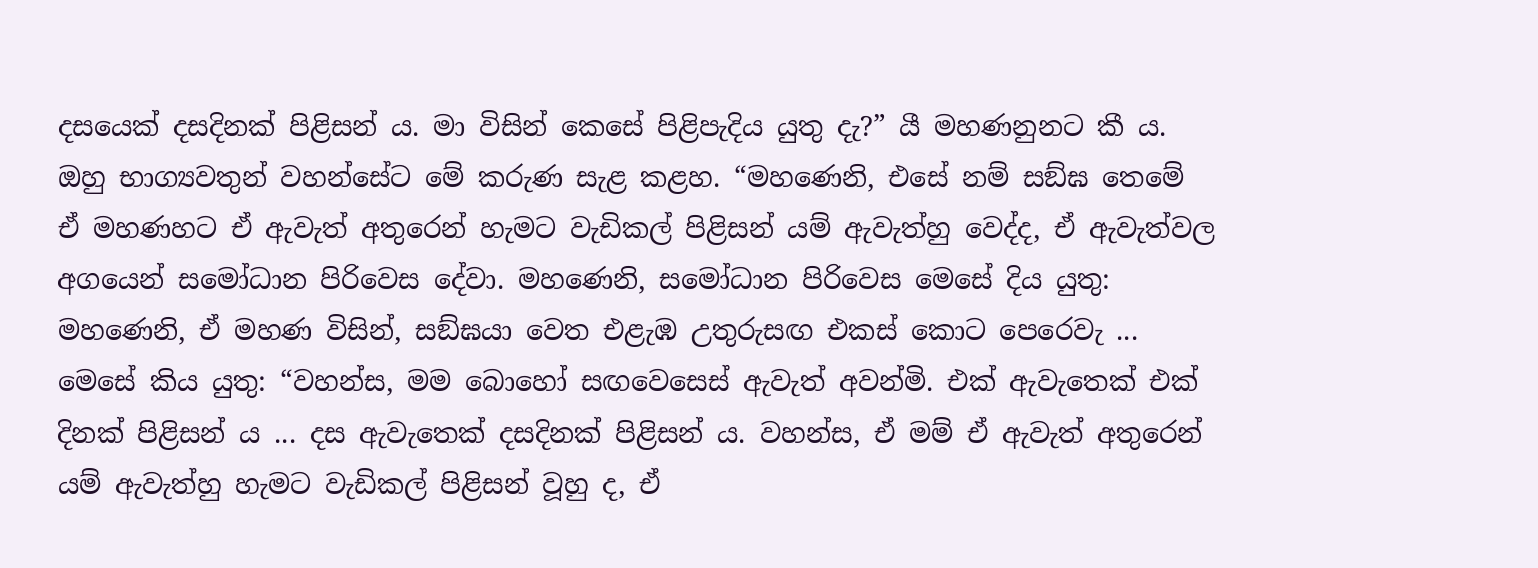දසයෙක් දසදිනක් පිළිසන් ය. මා විසින් කෙසේ පිළිපැදිය යුතු දැ?” යී මහණනුනට කී ය. ඔහු භාග්‍යවතුන් වහන්සේට මේ කරුණ සැළ කළහ. “මහණෙනි, එසේ නම් සඞ්ඝ තෙමේ ඒ මහණහට ඒ ඇවැත් අතුරෙන් හැමට වැඩිකල් පිළිසන් යම් ඇවැත්හු වෙද්ද, ඒ ඇවැත්වල අගයෙන් සමෝධාන පිරිවෙස දේවා. මහණෙනි, සමෝධාන පිරිවෙස මෙසේ දිය යුතු: මහණෙනි, ඒ මහණ විසින්, සඞ්ඝයා වෙත එළැඹ උතුරුසඟ එකස් කොට පෙරෙවැ ... මෙසේ කිය යුතු: “වහන්ස, මම බොහෝ සඟවෙසෙස් ඇවැත් අවන්මි. එක් ඇවැතෙක් එක් දිනක් පිළිසන් ය ... දස ඇවැතෙක් දසදිනක් පිළිසන් ය. වහන්ස, ඒ මම් ඒ ඇවැත් අතුරෙන් යම් ඇවැත්හු හැමට වැඩිකල් පිළිසන් වූහු ද, ඒ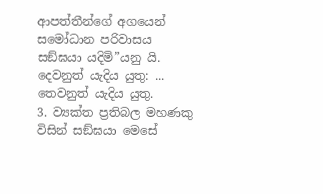ආපත්තීන්ගේ අගයෙන් සමෝධාන පරිවාසය සඞ්ඝයා යදිමි”යනු යි. දෙවනුත් යැදිය යුතු: ... තෙවනුත් යැදිය යුතු.
3. ව්‍යක්ත ප්‍රතිබල මහණකු විසින් සඞ්ඝයා මෙසේ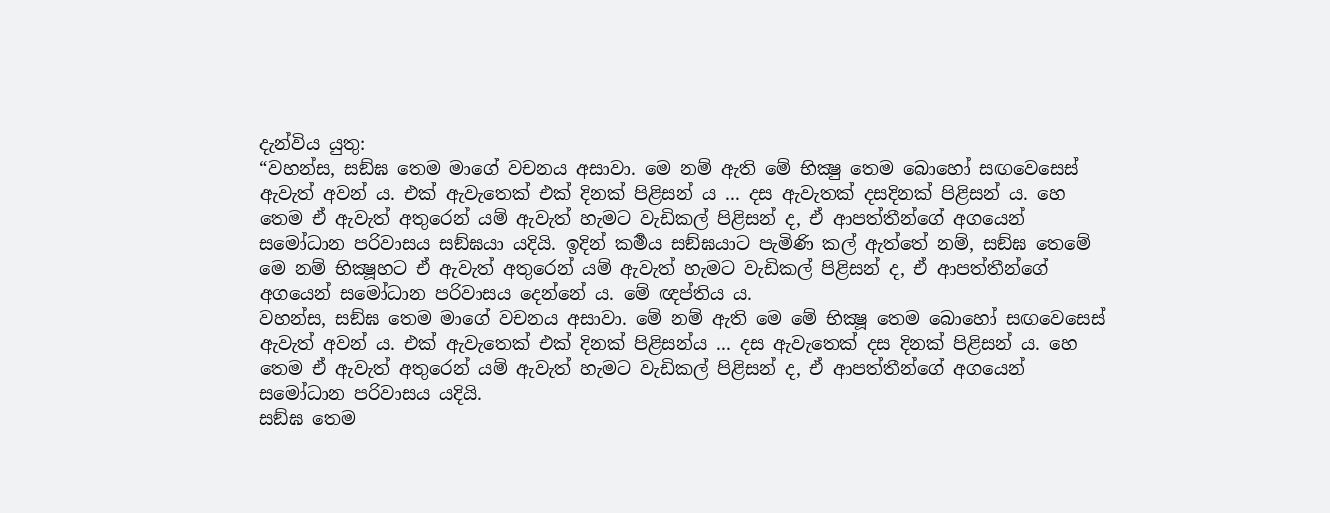දැන්විය යුතු:
“වහන්ස, සඞ්ඝ තෙම මාගේ වචනය අසාවා. මෙ නම් ඇති මේ භික්‍ෂු තෙම බොහෝ සඟවෙසෙස් ඇවැත් අවන් ය. එක් ඇවැතෙක් එක් දිනක් පිළිසන් ය ... දස ඇවැතක් දසදිනක් පිළිසන් ය. හෙ තෙම ඒ ඇවැත් අතුරෙන් යම් ඇවැත් හැමට වැඩිකල් පිළිසන් ද, ඒ ආපත්තීන්ගේ අගයෙන් සමෝධාන පරිවාසය සඞ්ඝයා යදියි. ඉදින් කර්‍මය සඞ්ඝයාට පැමිණි කල් ඇත්තේ නම්, සඞ්ඝ තෙමේ මෙ නම් භික්‍ෂූහට ඒ ඇවැත් අතුරෙන් යම් ඇවැත් හැමට වැඩිකල් පිළිසන් ද, ඒ ආපත්තීන්ගේ අගයෙන් සමෝධාන පරිවාසය දෙන්නේ ය. මේ ඥප්තිය ය.
වහන්ස, සඞ්ඝ තෙම මාගේ වචනය අසාවා. මේ නම් ඇති මෙ මේ භික්‍ෂූ තෙම බොහෝ සඟවෙසෙස් ඇවැත් අවන් ය. එක් ඇවැතෙක් එක් දිනක් පිළිසන්ය ... දස ඇවැතෙක් දස දිනක් පිළිසන් ය. හෙ තෙම ඒ ඇවැත් අතුරෙන් යම් ඇවැත් හැමට වැඩිකල් පිළිසන් ද, ඒ ආපත්තීන්ගේ අගයෙන් සමෝධාන පරිවාසය යදියි.
සඞ්ඝ තෙම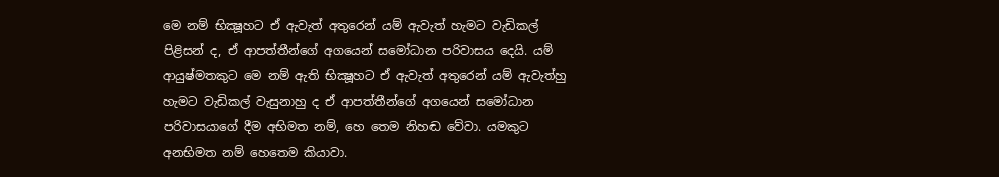මෙ නම් භික්‍ෂූහට ඒ ඇවැත් අතුරෙන් යම් ඇවැත් හැමට වැඩිකල් පිළිසන් ද, ඒ ආපත්තීන්ගේ අගයෙන් සමෝධාන පරිවාසය දෙයි. යම් ආයුෂ්මතකුට මෙ නම් ඇති භික්‍ෂූහට ඒ ඇවැත් අතුරෙන් යම් ඇවැත්හු හැමට වැඩිකල් වැසුනාහු ද ඒ ආපත්තීන්ගේ අගයෙන් සමෝධාන පරිවාසයාගේ දීම අභිමත නම්, හෙ තෙම නිහඬ වේවා. යමකුට අනභිමත නම් හෙතෙම කියාවා.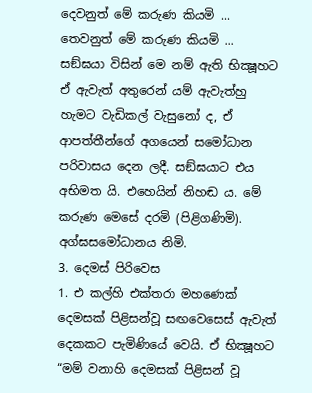දෙවනුත් මේ කරුණ කියමි ... තෙවනුත් මේ කරුණ කියමි ...
සඞ්ඝයා විසින් මෙ නම් ඇති භික්‍ෂූහට ඒ ඇවැත් අතුරෙන් යම් ඇවැත්හු හැමට වැඩිකල් වැසුනෝ ද, ඒ ආපත්තීන්ගේ අගයෙන් සමෝධාන පරිවාසය දෙන ලදී. සඞ්ඝයාට එය අභිමත යි. එහෙයින් නිහඬ ය. මේ කරුණ මෙසේ දරමි (පිළිගණිමි).
අග්ඝසමෝධානය නිමි.
3. දෙමස් පිරිවෙස
1. එ කල්හි එක්තරා මහණෙක් දෙමසක් පිළිසන්වූ සඟවෙසෙස් ඇවැත් දෙකකට පැමිණියේ වෙයි. ඒ භික්‍ෂූහට “මම් වනාහි දෙමසක් පිළිසන් වූ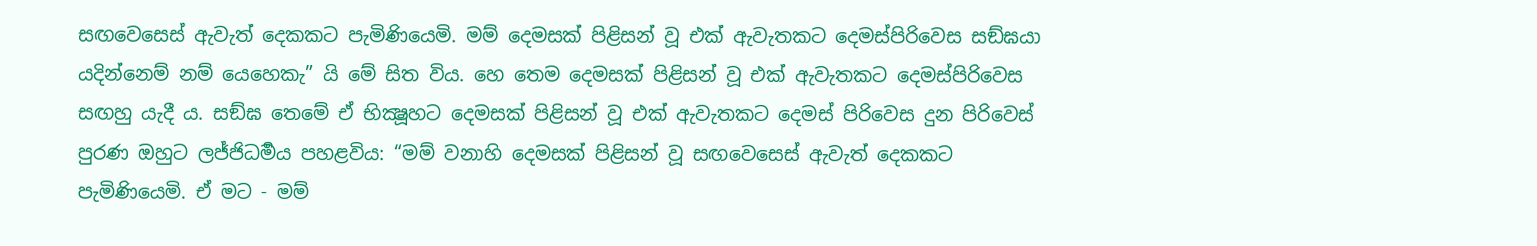සඟවෙසෙස් ඇවැත් දෙකකට පැමිණියෙමි. මම් දෙමසක් පිළිසන් වූ එක් ඇවැතකට දෙමස්පිරිවෙස සඞ්ඝයා යදින්නෙම් නම් යෙහෙකැ” යි මේ සිත විය. හෙ තෙම දෙමසක් පිළිසන් වූ එක් ඇවැතකට දෙමස්පිරිවෙස සඟහු යැදී ය. සඞ්ඝ තෙමේ ඒ භික්‍ෂූහට දෙමසක් පිළිසන් වූ එක් ඇවැතකට දෙමස් පිරිවෙස දුන පිරිවෙස් පුරණ ඔහුට ලජ්ජිධර්‍මය පහළවිය: “මම් වනාහි දෙමසක් පිළිසන් වූ සඟවෙසෙස් ඇවැත් දෙකකට පැමිණියෙමි. ඒ මට - මම්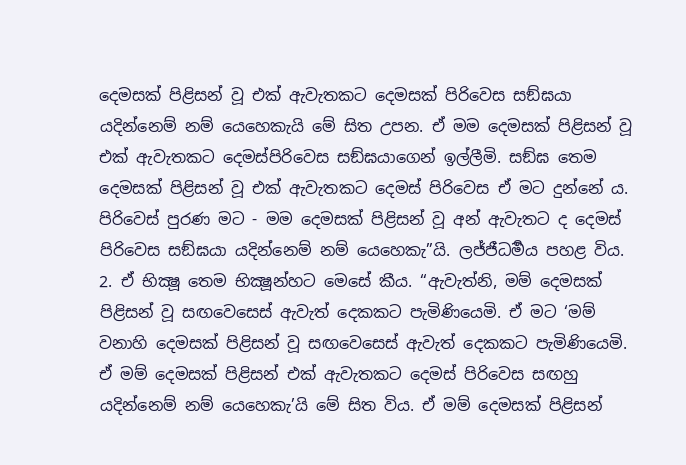දෙමසක් පිළිසන් වූ එක් ඇවැතකට දෙමසක් පිරිවෙස සඞ්ඝයා යදින්නෙම් නම් යෙහෙකැයි මේ සිත උපන. ඒ මම දෙමසක් පිළිසන් වූ එක් ඇවැතකට දෙමස්පිරිවෙස සඞ්ඝයාගෙන් ඉල්ලීමි. සඞ්ඝ තෙම දෙමසක් පිළිසන් වූ එක් ඇවැතකට දෙමස් පිරිවෙස ඒ මට දුන්නේ ය. පිරිවෙස් පුරණ මට - මම දෙමසක් පිළිසන් වූ අන් ඇවැතට ද දෙමස් පිරිවෙස සඞ්ඝයා යදින්නෙම් නම් යෙහෙකැ”යි. ලජ්ජීධර්‍මය පහළ විය.
2. ඒ භික්‍ෂූ තෙම භික්‍ෂූන්හට මෙසේ කීය. “ඇවැත්නි, මම් දෙමසක් පිළිසන් වූ සඟවෙසෙස් ඇවැත් දෙකකට පැමිණියෙමි. ඒ මට ‘මම් වනාහි දෙමසක් පිළිසන් වූ සඟවෙසෙස් ඇවැත් දෙකකට පැමිණියෙමි. ඒ මම් දෙමසක් පිළිසන් එක් ඇවැතකට දෙමස් පිරිවෙස සඟහු යදින්නෙම් නම් යෙහෙකැ’යි මේ සිත විය. ඒ මම් දෙමසක් පිළිසන්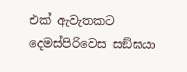එක් ඇවැතකට දෙමස්පිරිවෙස සඞ්ඝයා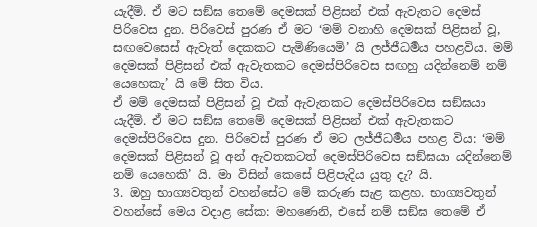යැදීමි. ඒ මට සඞ්ඝ තෙමේ දෙමසක් පිළිසන් එක් ඇවැතට දෙමස් පිරිවෙස දුන. පිරිවෙස් පුරණ ඒ මට ‘මම් වනාහි දෙමසක් පිළිසන් වූ, සඟවෙසෙස් ඇවැත් දෙකකට පැමිණියෙමි’ යි ලජ්ජීධර්‍මය පහළවිය. මම් දෙමසක් පිළිසන් එක් ඇවැතකට දෙමස්පිරිවෙස සඟහු යදින්නෙම් නම් යෙහෙකැ’ යි මේ සිත විය.
ඒ මම් දෙමසක් පිළිසන් වූ එක් ඇවැතකට දෙමස්පිරිවෙස සඞ්ඝයා යැදීමි. ඒ මට සඞ්ඝ තෙමේ දෙමසක් පිළිසන් එක් ඇවැතකට දෙමස්පිරිවෙස දුන. පිරිවෙස් පුරණ ඒ මට ලජ්ජීධර්‍මය පහළ විය: ‘මම් දෙමසක් පිළිසන් වූ අන් ඇවතකටත් දෙමස්පිරිවෙස සඞ්ඝයා යදින්නෙම් නම් යෙහෙකි’ යි. මා විසින් කෙසේ පිළිපැදිය යුතු දැ? යි.
3. ඔහු භාග්‍යවතුන් වහන්සේට මේ කරුණ සැළ කළහ. භාග්‍යවතුන් වහන්සේ මෙය වදාළ සේක: මහණෙනි, එසේ නම් සඞ්ඝ තෙමේ ඒ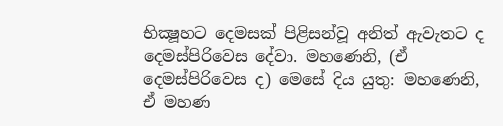භික්‍ෂූහට දෙමසක් පිළිසන්වූ අනිත් ඇවැතට ද දෙමස්පිරිවෙස දේවා. මහණෙනි, (ඒ දෙමස්පිරිවෙස ද) මෙසේ දිය යුතු: මහණෙනි, ඒ මහණ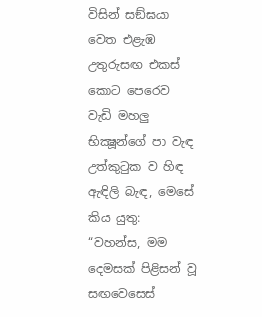විසින් සඞ්ඝයා වෙත එළැඹ උතුරුසඟ එකස් කොට පෙරෙව වැඩි මහලු භික්‍ෂූන්ගේ පා වැඳ උත්කුටුක ව හිඳ ඇඳිලි බැඳ, මෙසේ කිය යුතු: “වහන්ස, මම දෙමසක් පිළිසන් වූ සඟවෙසෙස්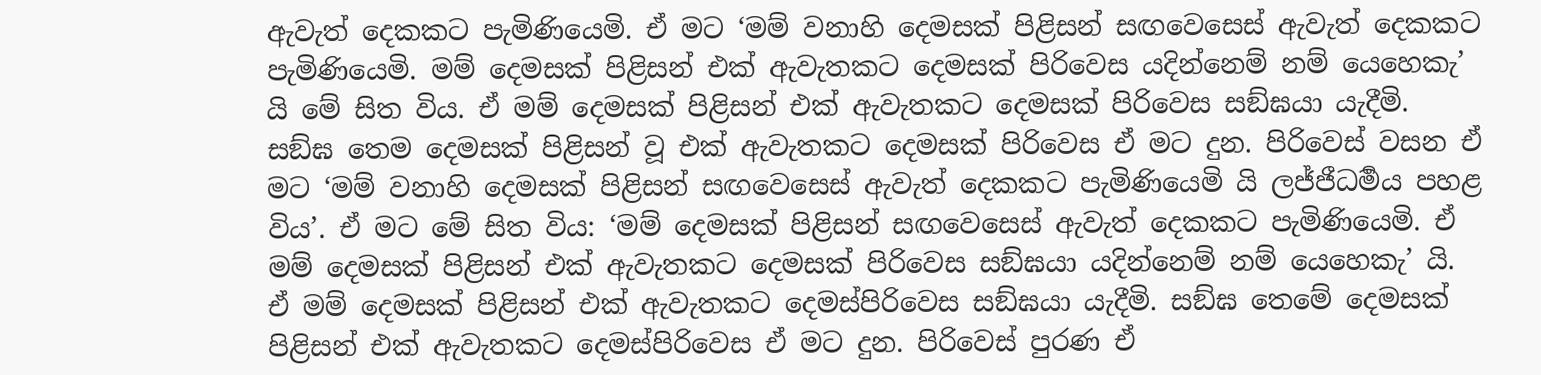ඇවැත් දෙකකට පැමිණියෙමි. ඒ මට ‘මම් වනාහි දෙමසක් පිළිසන් සඟවෙසෙස් ඇවැත් දෙකකට පැමිණියෙමි. මම් දෙමසක් පිළිසන් එක් ඇවැතකට දෙමසක් පිරිවෙස යදින්නෙම් නම් යෙහෙකැ’ යි මේ සිත විය. ඒ මම් දෙමසක් පිළිසන් එක් ඇවැතකට දෙමසක් පිරිවෙස සඞ්ඝයා යැදීමි. සඞ්ඝ තෙම දෙමසක් පිළිසන් වූ එක් ඇවැතකට දෙමසක් පිරිවෙස ඒ මට දුන. පිරිවෙස් වසන ඒ මට ‘මම් වනාහි දෙමසක් පිළිසන් සඟවෙසෙස් ඇවැත් දෙකකට පැමිණියෙමි යි ලජ්ජීධර්‍මය පහළ විය’. ඒ මට මේ සිත විය: ‘මම් දෙමසක් පිළිසන් සඟවෙසෙස් ඇවැත් දෙකකට පැමිණියෙමි. ඒ මම් දෙමසක් පිළිසන් එක් ඇවැතකට දෙමසක් පිරිවෙස සඞ්ඝයා යදින්නෙම් නම් යෙහෙකැ’ යි. ඒ මම් දෙමසක් පිළිසන් එක් ඇවැතකට දෙමස්පිරිවෙස සඞ්ඝයා යැදීමි. සඞ්ඝ තෙමේ දෙමසක් පිළිසන් එක් ඇවැතකට දෙමස්පිරිවෙස ඒ මට දුන. පිරිවෙස් පුරණ ඒ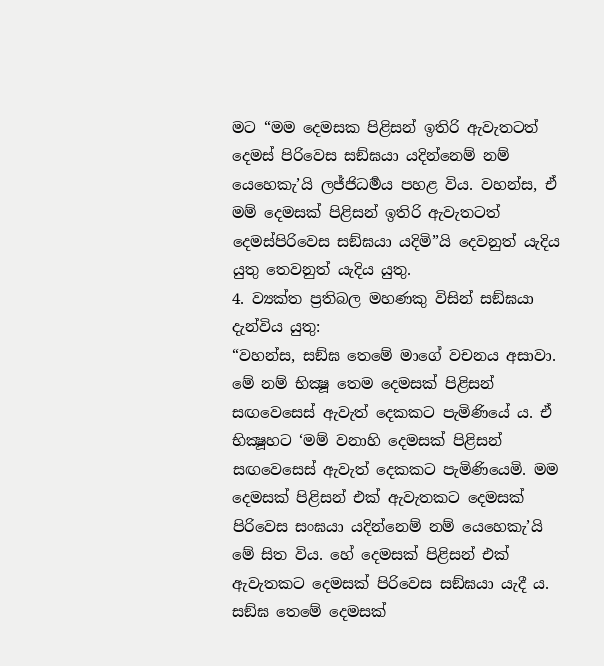මට “මම දෙමසක පිළිසන් ඉතිරි ඇවැතටත් දෙමස් පිරිවෙස සඞ්ඝයා යදින්නෙම් නම් යෙහෙකැ’යි ලජ්ජිධර්‍මය පහළ විය. වහන්ස, ඒ මම් දෙමසක් පිළිසන් ඉතිරි ඇවැතටත් දෙමස්පිරිවෙස සඞ්ඝයා යදිමි”යි දෙවනුත් යැදිය යුතු තෙවනුත් යැදිය යුතු.
4. ව්‍යක්ත ප්‍රතිබල මහණකු විසින් සඞ්ඝයා දැන්විය යුතු:
“වහන්ස, සඞ්ඝ තෙමේ මාගේ වචනය අසාවා. මේ නම් භික්‍ෂූ තෙම දෙමසක් පිළිසන් සඟවෙසෙස් ඇවැත් දෙකකට පැමිණියේ ය. ඒ භික්‍ෂූහට ‘මම් වනාහි දෙමසක් පිළිසන් සඟවෙසෙස් ඇවැත් දෙකකට පැමිණියෙමි. මම දෙමසක් පිළිසන් එක් ඇවැතකට දෙමසක් පිරිවෙස සංඝයා යදින්නෙම් නම් යෙහෙකැ’යි මේ සිත විය. හේ දෙමසක් පිළිසන් එක් ඇවැතකට දෙමසක් පිරිවෙස සඞ්ඝයා යැදී ය. සඞ්ඝ තෙමේ දෙමසක්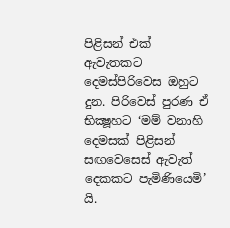පිළිසන් එක් ඇවැතකට දෙමස්පිරිවෙස ඔහුට දුන. පිරිවෙස් පුරණ ඒ භික්‍ෂූහට ‘මම් වනාහි දෙමසක් පිළිසන් සඟවෙසෙස් ඇවැත් දෙකකට පැමිණියෙමි’ යි.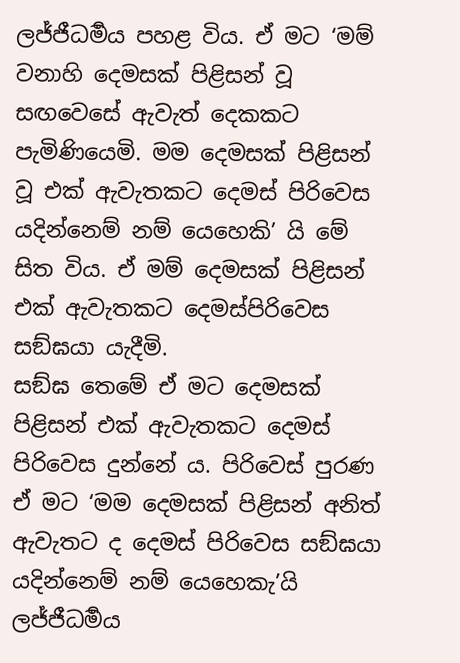ලජ්ජීධර්‍මය පහළ විය. ඒ මට ‘මම් වනාහි දෙමසක් පිළිසන් වූ සඟවෙසේ ඇවැත් දෙකකට පැමිණියෙමි. මම දෙමසක් පිළිසන් වූ එක් ඇවැතකට දෙමස් පිරිවෙස යදින්නෙම් නම් යෙහෙකි’ යි මේ සිත විය. ඒ මම් දෙමසක් පිළිසන් එක් ඇවැතකට දෙමස්පිරිවෙස සඞ්ඝයා යැදීමි.
සඞ්ඝ තෙමේ ඒ මට දෙමසක් පිළිසන් එක් ඇවැතකට දෙමස් පිරිවෙස දුන්නේ ය. පිරිවෙස් පුරණ ඒ මට ‘මම දෙමසක් පිළිසන් අනිත් ඇවැතට ද දෙමස් පිරිවෙස සඞ්ඝයා යදින්නෙම් නම් යෙහෙකැ’යි ලජ්ජීධර්‍මය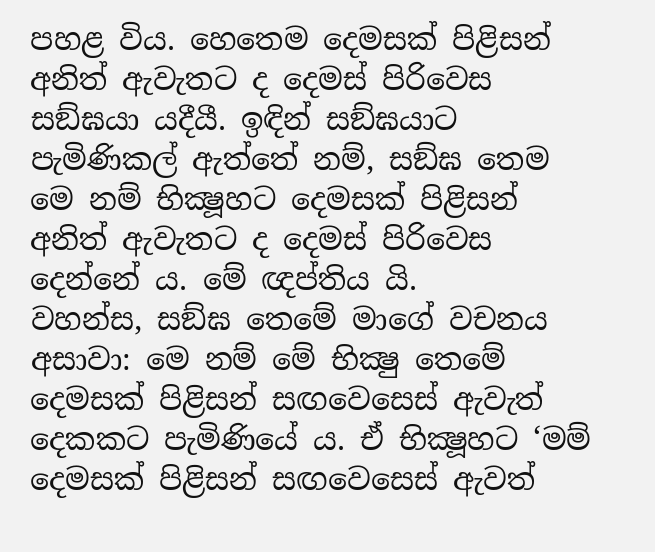පහළ විය. හෙතෙම දෙමසක් පිළිසන් අනිත් ඇවැතට ද දෙමස් පිරිවෙස සඞ්ඝයා යදීයී. ඉඳින් සඞ්ඝයාට පැමිණිකල් ඇත්තේ නම්, සඞ්ඝ තෙම මෙ නම් භික්‍ෂූහට දෙමසක් පිළිසන් අනිත් ඇවැතට ද දෙමස් පිරිවෙස දෙන්නේ ය. මේ ඥප්තිය යි.
වහන්ස, සඞ්ඝ තෙමේ මාගේ වචනය අසාවා: මෙ නම් මේ භික්‍ෂු තෙමේ දෙමසක් පිළිසන් සඟවෙසෙස් ඇවැත් දෙකකට පැමිණියේ ය. ඒ භික්‍ෂූහට ‘මම් දෙමසක් පිළිසන් සඟවෙසෙස් ඇවත්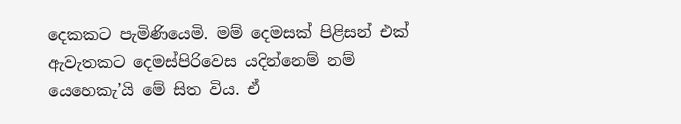දෙකකට පැමිණියෙමි. මම් දෙමසක් පිළිසන් එක් ඇවැතකට දෙමස්පිරිවෙස යදින්නෙම් නම් යෙහෙකැ’යි මේ සිත විය. ඒ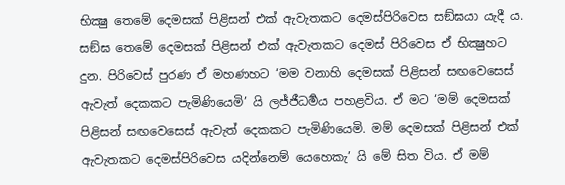භික්‍ෂු තෙමේ දෙමසක් පිළිසන් එක් ඇවැතකට දෙමස්පිරිවෙස සඞ්ඝයා යැදී ය. සඞ්ඝ තෙමේ දෙමසක් පිළිසන් එක් ඇවැතකට දෙමස් පිරිවෙස ඒ භික්‍ෂුහට දුන. පිරිවෙස් පුරණ ඒ මහණහට ‘මම වනාහි දෙමසක් පිළිසන් සඟවෙසෙස් ඇවැත් දෙකකට පැමිණියෙමි’ යි ලජ්ජීධර්‍මය පහළවිය. ඒ මට ‘මම් දෙමසක් පිළිසන් සඟවෙසෙස් ඇවැත් දෙකකට පැමිණියෙමි. මම් දෙමසක් පිළිසන් එක් ඇවැතකට දෙමස්පිරිවෙස යදින්නෙම් යෙහෙකැ’ යි මේ සිත විය. ඒ මම්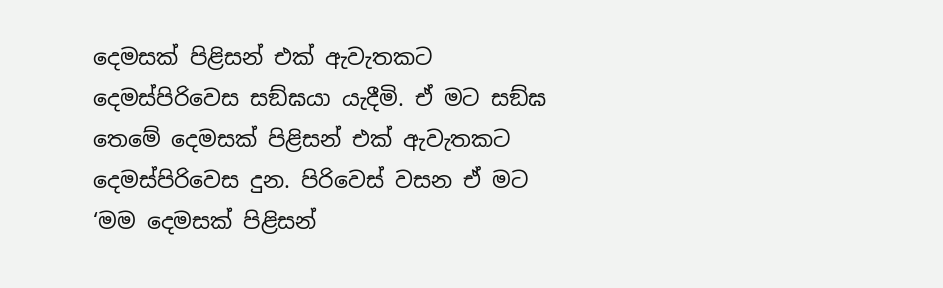දෙමසක් පිළිසන් එක් ඇවැතකට දෙමස්පිරිවෙස සඞ්ඝයා යැදීමි. ඒ මට සඞ්ඝ තෙමේ දෙමසක් පිළිසන් එක් ඇවැතකට දෙමස්පිරිවෙස දුන. පිරිවෙස් වසන ඒ මට ‘මම දෙමසක් පිළිසන්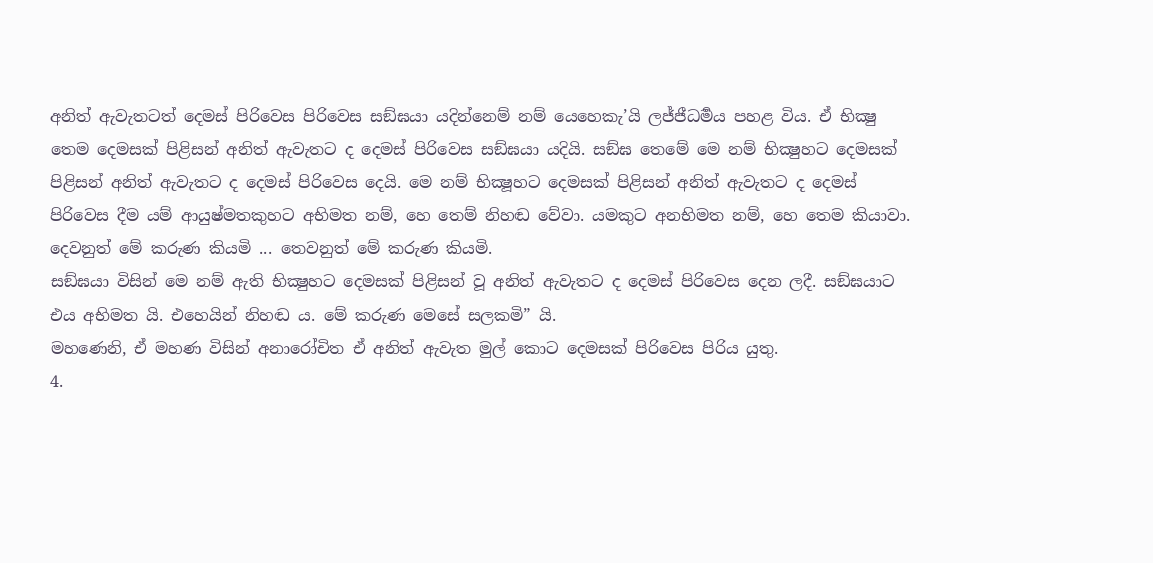අනිත් ඇවැතටත් දෙමස් පිරිවෙස පිරිවෙස සඞ්ඝයා යදින්නෙම් නම් යෙහෙකැ’යි ලජ්ජීධර්‍මය පහළ විය. ඒ භික්‍ෂු තෙම දෙමසක් පිළිසන් අනිත් ඇවැතට ද දෙමස් පිරිවෙස සඞ්ඝයා යදියි. සඞ්ඝ තෙමේ මෙ නම් භික්‍ෂුහට දෙමසක් පිළිසන් අනිත් ඇවැතට ද දෙමස් පිරිවෙස දෙයි. මෙ නම් භික්‍ෂූහට දෙමසක් පිළිසන් අනිත් ඇවැතට ද දෙමස් පිරිවෙස දීම යම් ආයුෂ්මතකුහට අභිමත නම්, හෙ තෙම් නිහඬ වේවා. යමකුට අනභිමත නම්, හෙ තෙම කියාවා.
දෙවනුත් මේ කරුණ කියමි ... තෙවනුත් මේ කරුණ කියමි.
සඞ්ඝයා විසින් මෙ නම් ඇති භික්‍ෂුහට දෙමසක් පිළිසන් වූ අනිත් ඇවැතට ද දෙමස් පිරිවෙස දෙන ලදී. සඞ්ඝයාට එය අභිමත යි. එහෙයින් නිහඬ ය. මේ කරුණ මෙසේ සලකමි” යි.
මහණෙනි, ඒ මහණ විසින් අනාරෝචිත ඒ අනිත් ඇවැත මුල් කොට දෙමසක් පිරිවෙස පිරිය යුතු.
4.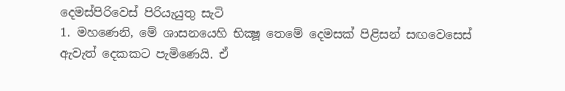දෙමස්පිරිවෙස් පිරියැයුතු සැටි
1. මහණෙනි, මේ ශාසනයෙහි භික්‍ෂූ තෙමේ දෙමසක් පිළිසන් සඟවෙසෙස් ඇවැත් දෙකකට පැමිණෙයි. ඒ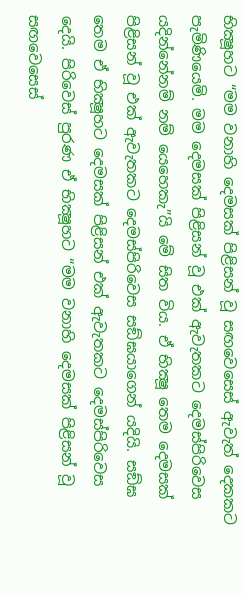භික්‍ෂූහට “මම වනාහි දෙමසක් පිළිසන් වූ සඟවෙසෙස් ඇවැත් දෙකකට පැමිණියෙමි. මම දෙමසක් පිළිසන් වූ එක් ඇවැතකට දෙමස්පිරිවෙස යදින්නේනම් නම් යෙහෙකැ”යි මේ සිත විය. ඒ භික්‍ෂූ තෙම දෙමසක් පිළිසන් වූ එක් ඇවැතකට දෙමස්පිරිවෙස සඞ්ඝයාගෙන් යදියි. සඞ්ඝ තෙම ඒ භික්‍ෂූහට දෙමසක් පිළිසන් එක් ඇවැතකට දෙමස්පිරිවෙස දෙයි. පිරිවෙස් පුරණ ඒ භික්‍ෂූහට “මම වනාහි දෙමසක් පිළිසන් වූ සඟවෙසෙස්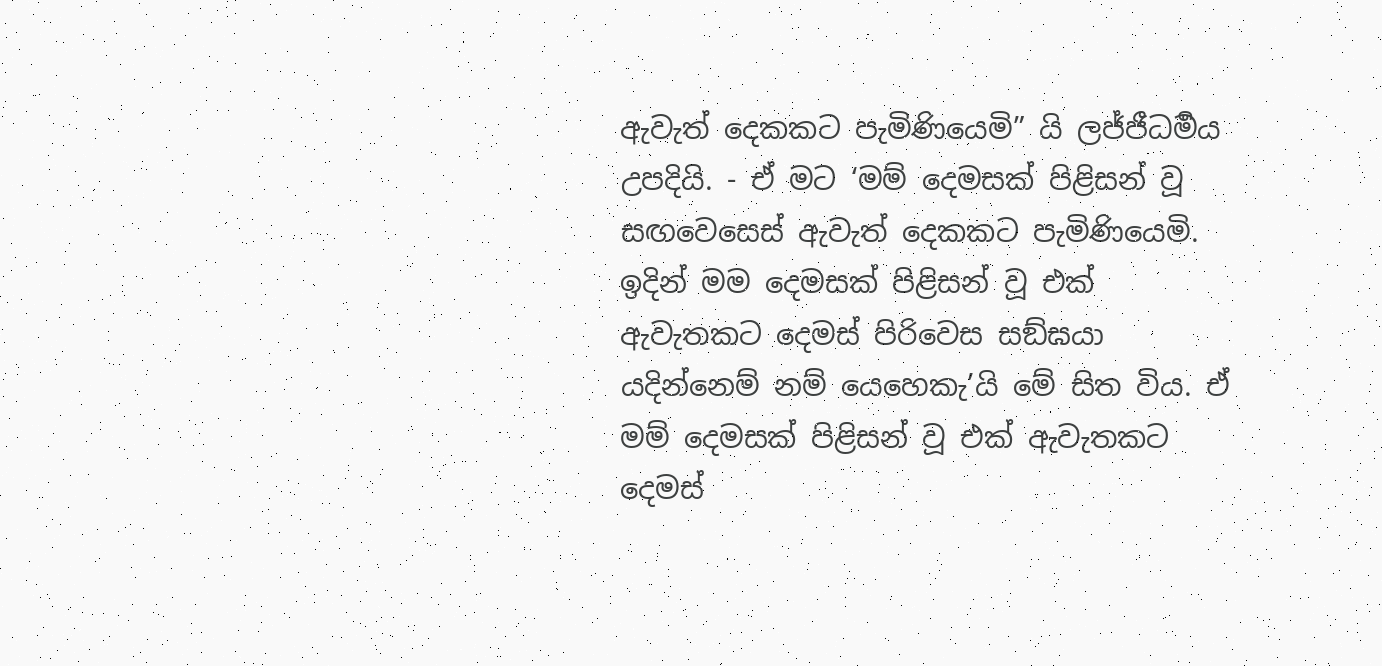ඇවැත් දෙකකට පැමිණියෙමි” යි ලජ්ජීධර්‍මය උපදියි. - ඒ මට ‘මම් දෙමසක් පිළිසන් වූ සඟවෙසෙස් ඇවැත් දෙකකට පැමිණියෙමි. ඉදින් මම දෙමසක් පිළිසන් වූ එක් ඇවැතකට දෙමස් පිරිවෙස සඞ්ඝයා යදින්නෙම් නම් යෙහෙකැ’යි මේ සිත විය. ඒ මම් දෙමසක් පිළිසන් වූ එක් ඇවැතකට දෙමස්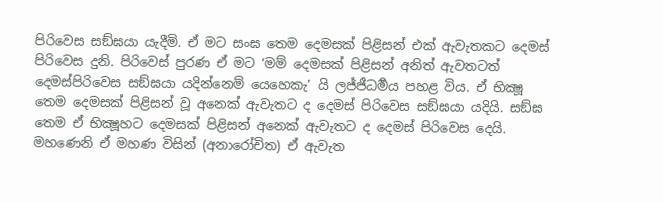පිරිවෙස සඞ්ඝයා යැදීමි. ඒ මට සංඝ තෙම දෙමසක් පිළිසන් එක් ඇවැතකට දෙමස් පිරිවෙස දුනි. පිරිවෙස් පුරණ ඒ මට ‘මම් දෙමසක් පිළිසන් අනිත් ඇවතටත් දෙමස්පිරිවෙස සඞ්ඝයා යදින්නෙම් යෙහෙකැ’ යි ලජ්ජීධර්‍මය පහළ විය. ඒ භික්‍ෂූ තෙම දෙමසක් පිළිසන් වූ අනෙක් ඇවැතට ද දෙමස් පිරිවෙස සඞ්ඝයා යදියි. සඞ්ඝ තෙම ඒ භික්‍ෂූහට දෙමසක් පිළිසන් අනෙක් ඇවැතට ද දෙමස් පිරිවෙස දෙයි. මහණෙනි ඒ මහණ විසින් (අනාරෝචිත) ඒ ඇවැත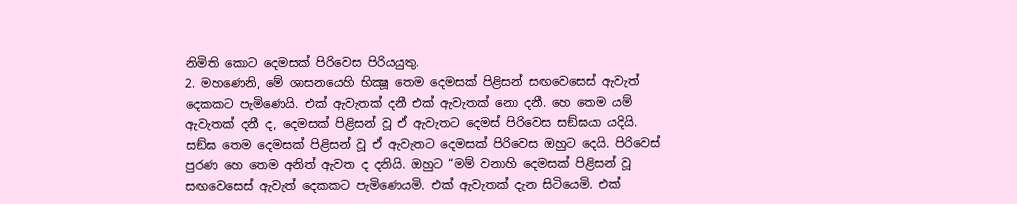නිමිති කොට දෙමසක් පිරිවෙස පිරියයුතු.
2. මහණෙනි, මේ ශාසනයෙහි භික්‍ෂූ තෙම දෙමසක් පිළිසන් සඟවෙසෙස් ඇවැත් දෙකකට පැමිණෙයි. එක් ඇවැතක් දනී එක් ඇවැතක් නො දනී. හෙ තෙම යම් ඇවැතක් දනී ද, දෙමසක් පිළිසන් වූ ඒ ඇවැතට දෙමස් පිරිවෙස සඞ්ඝයා යදියි. සඞ්ඝ තෙම දෙමසක් පිළිසන් වූ ඒ ඇවැතට දෙමසක් පිරිවෙස ඔහුට දෙයි. පිරිවෙස් පුරණ හෙ තෙම අනිත් ඇවත ද දනියි. ඔහුට “මම් වනාහි දෙමසක් පිළිසන් වූ සඟවෙසෙස් ඇවැත් දෙකකට පැමිණෙයමි. එක් ඇවැතක් දැන සිටියෙමි. එක්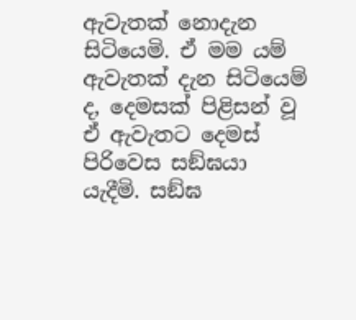ඇවැතක් නොදැන සිටියෙමි. ඒ මම යම් ඇවැතක් දැන සිටියෙම් ද, දෙමසක් පිළිසන් වූ ඒ ඇවැතට දෙමස් පිරිවෙස සඞ්ඝයා යැදීමි. සඞ්ඝ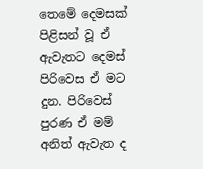තෙමේ දෙමසක් පිළිසන් වූ ඒ ඇවැතට දෙමස් පිරිවෙස ඒ මට දුන. පිරිවෙස් පුරණ ඒ මම් අනිත් ඇවැත ද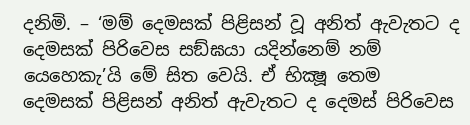දනිමි. – ‘මම් දෙමසක් පිළිසන් වූ අනිත් ඇවැතට ද දෙමසක් පිරිවෙස සඞ්ඝයා යදින්නෙම් නම් යෙහෙකැ’යි මේ සිත වෙයි. ඒ භික්‍ෂූ තෙම දෙමසක් පිළිසන් අනිත් ඇවැතට ද දෙමස් පිරිවෙස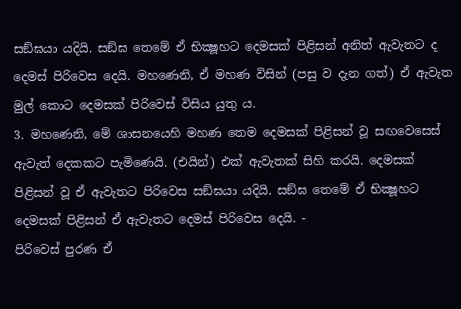සඞ්ඝයා යදියි. සඞ්ඝ තෙමේ ඒ භික්‍ෂූහට දෙමසක් පිළිසන් අනිත් ඇවැතට ද දෙමස් පිරිවෙස දෙයි. මහණෙනි, ඒ මහණ විසින් (පසු ව දැන ගත්) ඒ ඇවැත මුල් කොට දෙමසක් පිරිවෙස් විසිය යුතු ය.
3. මහණෙනි, මේ ශාසනයෙහි මහණ තෙම දෙමසක් පිළිසන් වූ සඟවෙසෙස් ඇවැත් දෙකකට පැමිණෙයි. (එයින්) එක් ඇවැතක් සිහි කරයි. දෙමසක් පිළිසන් වූ ඒ ඇවැතට පිරිවෙස සඞ්ඝයා යදියි. සඞ්ඝ තෙමේ ඒ භික්‍ෂූහට දෙමසක් පිළිසන් ඒ ඇවැතට දෙමස් පිරිවෙස දෙයි. -
පිරිවෙස් පුරණ ඒ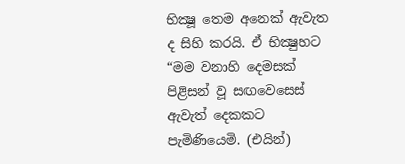භික්‍ෂූ තෙම අනෙක් ඇවැත ද සිහි කරයි. ඒ භික්‍ෂුහට “මම වනාහි දෙමසක් පිළිසන් වූ සඟවෙසෙස් ඇවැත් දෙකකට පැමිණියෙමි. (එයින්)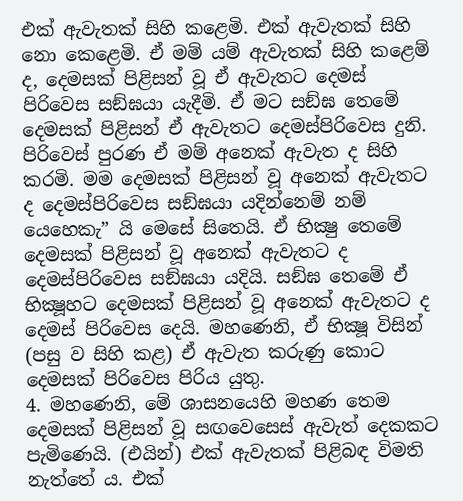එක් ඇවැතක් සිහි කළෙමි. එක් ඇවැතක් සිහි නො කෙළෙමි. ඒ මම් යම් ඇවැතක් සිහි කළෙම් ද, දෙමසක් පිළිසන් වූ ඒ ඇවැතට දෙමස් පිරිවෙස සඞ්ඝයා යැදීමි. ඒ මට සඞ්ඝ තෙමේ දෙමසක් පිළිසන් ඒ ඇවැතට දෙමස්පිරිවෙස දුනි. පිරිවෙස් පුරණ ඒ මම් අනෙක් ඇවැත ද සිහි කරමි. මම දෙමසක් පිළිසන් වූ අනෙක් ඇවැතට ද දෙමස්පිරිවෙස සඞ්ඝයා යදින්නෙම් නම් යෙහෙකැ” යි මෙසේ සිතෙයි. ඒ භික්‍ෂු තෙමේ දෙමසක් පිළිසන් වූ අනෙක් ඇවැතට ද දෙමස්පිරිවෙස සඞ්ඝයා යදියි. සඞ්ඝ තෙමේ ඒ භික්‍ෂූහට දෙමසක් පිළිසන් වූ අනෙක් ඇවැතට ද දෙමස් පිරිවෙස දෙයි. මහණෙනි, ඒ භික්‍ෂූ විසින් (පසු ව සිහි කළ) ඒ ඇවැත කරුණු කොට දෙමසක් පිරිවෙස පිරිය යුතු.
4. මහණෙනි, මේ ශාසනයෙහි මහණ තෙම දෙමසක් පිළිසන් වූ සඟවෙසෙස් ඇවැත් දෙකකට පැමිණෙයි. (එයින්) එක් ඇවැතක් පිළිබඳ විමති නැත්තේ ය. එක්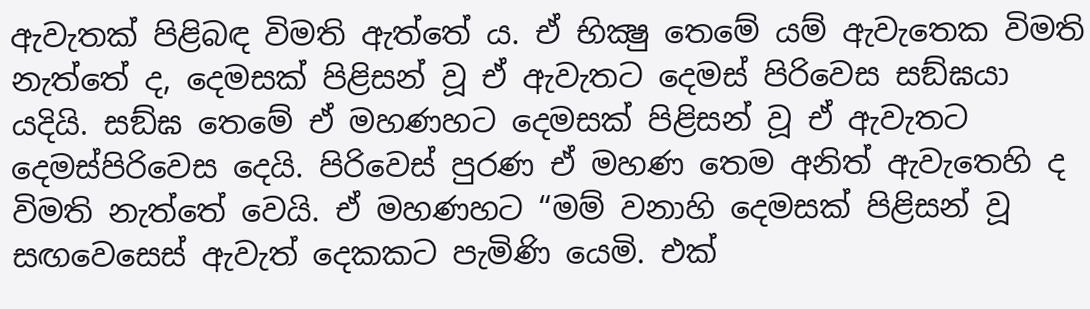ඇවැතක් පිළිබඳ විමති ඇත්තේ ය. ඒ භික්‍ෂු තෙමේ යම් ඇවැතෙක විමති නැත්තේ ද, දෙමසක් පිළිසන් වූ ඒ ඇවැතට දෙමස් පිරිවෙස සඞ්ඝයා යදියි. සඞ්ඝ තෙමේ ඒ මහණහට දෙමසක් පිළිසන් වූ ඒ ඇවැතට දෙමස්පිරිවෙස දෙයි. පිරිවෙස් පුරණ ඒ මහණ තෙම අනිත් ඇවැතෙහි ද විමති නැත්තේ වෙයි. ඒ මහණහට “මම් වනාහි දෙමසක් පිළිසන් වූ සඟවෙසෙස් ඇවැත් දෙකකට පැමිණි යෙමි. එක්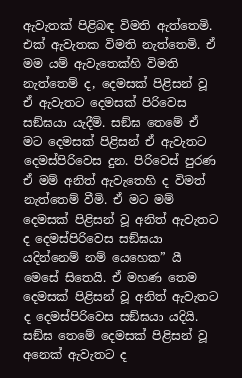ඇවැතක් පිළිබඳ විමති ඇත්තෙමි. එක් ඇවැතක විමති නැත්තෙමි. ඒ මම යම් ඇවැතෙක්හි විමති නැත්තෙම් ද, දෙමසක් පිළිසන් වූ ඒ ඇවැතට දෙමසක් පිරිවෙස සඞ්ඝයා යැදීමි. සඞ්ඝ තෙමේ ඒ මට දෙමසක් පිළිසන් ඒ ඇවැතට දෙමස්පිරිවෙස දුන. පිරිවෙස් පුරණ ඒ මම් අනිත් ඇවැතෙහි ද විමත් නැත්තෙම් වීමි. ඒ මට මම් දෙමසක් පිළිසන් වූ අනිත් ඇවැතට ද දෙමස්පිරිවෙස සඞ්ඝයා යදින්නෙම් නම් යෙහෙක” යී මෙසේ සිතෙයි. ඒ මහණ තෙම දෙමසක් පිළිසන් වූ අනිත් ඇවැතට ද දෙමස්පිරිවෙස සඞ්ඝයා යදියි. සඞ්ඝ තෙමේ දෙමසක් පිළිසන් වූ අනෙක් ඇවැතට ද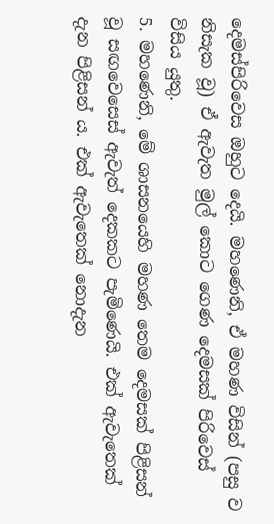දෙමස්පිරිවෙස ඔහුට දෙයි. මහණෙනි, ඒ මහණ විසින් (පසු ව නිසැක වූ) ඒ ඇවැත මුල් කොට ගෙණ දෙමසක් පිරිවෙස් විසිය යුතු.
5. මහණෙනි, මේ ශාසනයෙහි මහණ තෙම දෙමසක් පිළිසන් වූ සඟවෙසෙස් ඇවැත් දෙකකට පැමිණෙයි. එක් ඇවැතෙක් දැන පිළිසන් ය. එක් ඇවැතෙක් නොදැන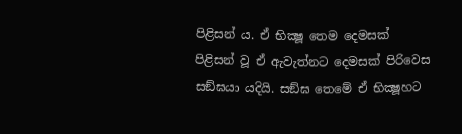පිළිසන් ය. ඒ භික්‍ෂූ තෙම දෙමසක් පිළිසන් වූ ඒ ඇවැත්නට දෙමසක් පිරිවෙස සඞ්ඝයා යදියි. සඞ්ඝ තෙමේ ඒ භික්‍ෂූහට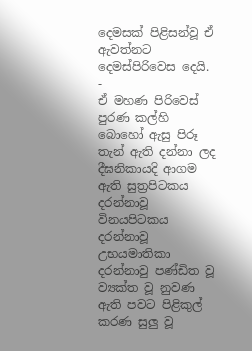දෙමසක් පිළිසන්වූ ඒ ඇවත්නට දෙමස්පිරිවෙස දෙයි. -
ඒ මහණ පිරිවෙස් පුරණ කල්හි බොහෝ ඇසු පිරූ තැන් ඇති දන්නා ලද දීඝනිකායදි ආගම ඇති සුත්‍රපිටකය දරන්නාවූ විනයපිටකය දරන්නාවූ උභයමාතිකා දරන්නාවු පණ්ඩිත වූ ව්‍යක්ත වූ නුවණ ඇති පවට පිළිකුල් කරණ සුලු වූ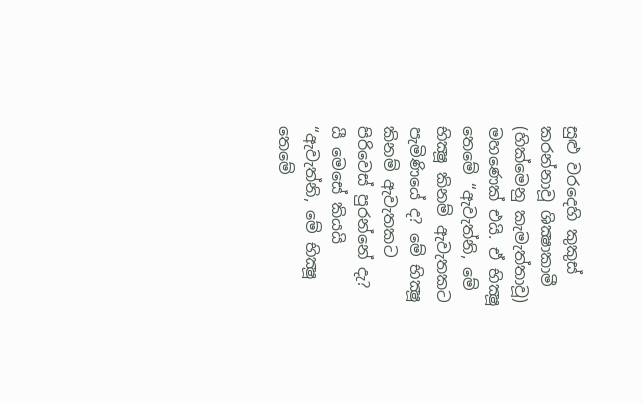සුළු වරදෙහි කුකුස් කරන්නාවූ ශික්‍ෂාකාමී (හික්මෙනු කැමැත්තාවූ) මහණෙක් එයි. ඒ භික්‍ෂූ තෙමේ “ඇවැත්නි, මේ භික්‍ෂූ කිනම් ඇවැතකට පැමිණියේ ද? මේ භික්‍ෂූ කිනම් ඇවැතකට පිරිවෙස් පුරන්නේ දැ? යී මෙසේ කියයි
“ඇවැත්නි, මේ භික්‍ෂූ තෙමේ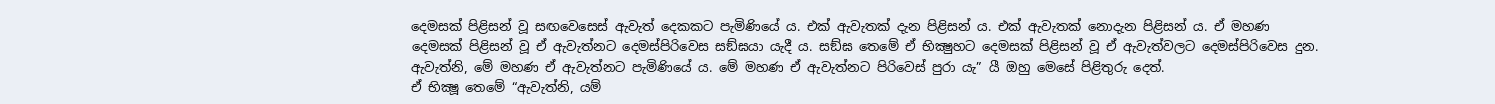දෙමසක් පිළිසන් වූ සඟවෙසෙස් ඇවැත් දෙකකට පැමිණියේ ය. එක් ඇවැතක් දැන පිළිසන් ය. එක් ඇවැතක් නොදැන පිළිසන් ය. ඒ මහණ දෙමසක් පිළිසන් වූ ඒ ඇවැත්නට දෙමස්පිරිවෙස සඞ්ඝයා යැදී ය. සඞ්ඝ තෙමේ ඒ භික්‍ෂුහට දෙමසක් පිළිසන් වූ ඒ ඇවැත්වලට දෙමස්පිරිවෙස දුන. ඇවැත්නි, මේ මහණ ඒ ඇවැත්නට පැමිණියේ ය. මේ මහණ ඒ ඇවැත්නට පිරිවෙස් පුරා යැ” යී ඔහු මෙසේ පිළිතුරු දෙත්.
ඒ භික්‍ෂූ තෙමේ “ඇවැත්නි, යම්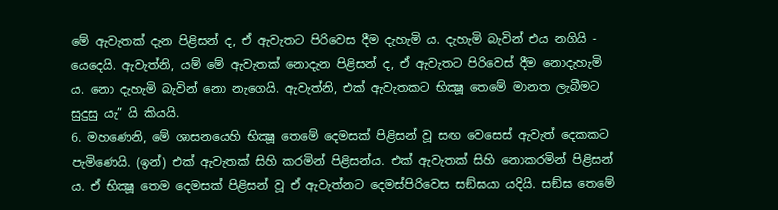මේ ඇවැතක් දැන පිළිසන් ද, ඒ ඇවැතට පිරිවෙස දීම දැහැමි ය. දැහැමි බැවින් එය නගියි - යෙදෙයි. ඇවැත්නි, යම් මේ ඇවැතක් නොදැන පිළිසන් ද, ඒ ඇවැතට පිරිවෙස් දීම නොදැහැමි ය. නො දැහැමි බැවින් නො නැගෙයි. ඇවැත්නි, එක් ඇවැතකට භික්‍ෂූ තෙමේ මානත ලැබීමට සුදුසු යැ” යි කියයි.
6. මහණෙනි, මේ ශාසනයෙහි භික්‍ෂූ තෙමේ දෙමසක් පිළිසන් වූ සඟ වෙසෙස් ඇවැත් දෙකකට පැමිණෙයි. (ඉන්) එක් ඇවැතක් සිහි කරමින් පිළිසන්ය. එක් ඇවැතක් සිහි නොකරමින් පිළිසන් ය. ඒ භික්‍ෂූ තෙම දෙමසක් පිළිසන් වූ ඒ ඇවැත්නට දෙමස්පිරිවෙස සඞ්ඝයා යදියි. සඞ්ඝ තෙමේ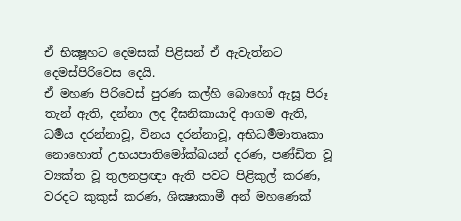ඒ භික්‍ෂූහට දෙමසක් පිළිසන් ඒ ඇවැත්නට දෙමස්පිරිවෙස දෙයි.
ඒ මහණ පිරිවෙස් පුරණ කල්හි බොහෝ ඇසූ පිරූ තැන් ඇති, දන්නා ලද දීඝනිකායාදි ආගම ඇති, ධර්‍මය දරන්නාවූ, විනය දරන්නාවූ, අභිධර්‍මමාතෘකා නොහොත් උභයපාතිමෝක්ඛයන් දරණ, පණ්ඩිත වූ ව්‍යක්ත වූ තුලනප්‍රඥා ඇති පවට පිළිකුල් කරණ, වරදට කුකුස් කරණ, ශික්‍ෂාකාමී අන් මහණෙක්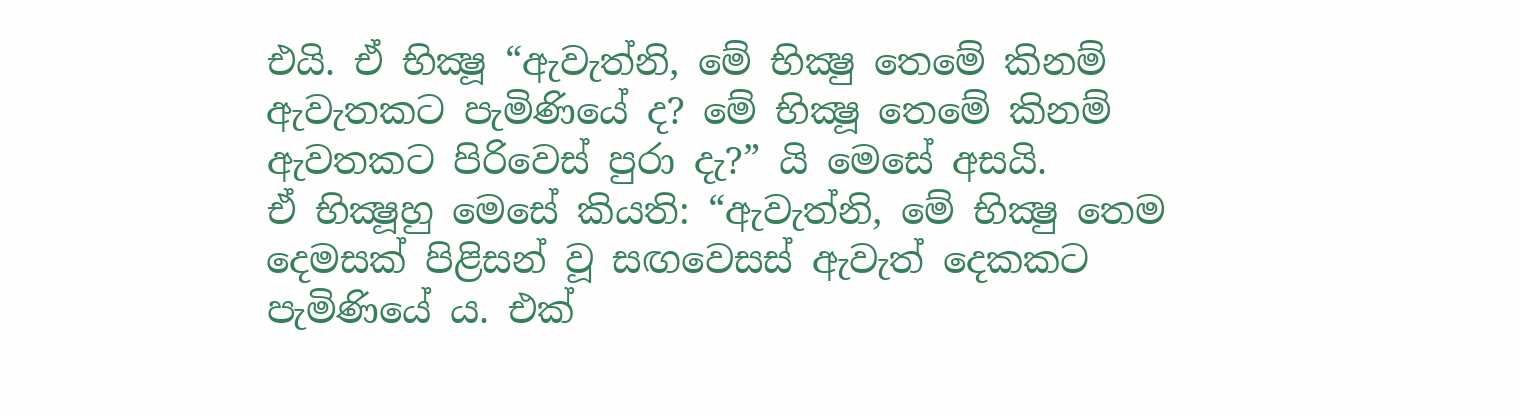එයි. ඒ භික්‍ෂූ “ඇවැත්නි, මේ භික්‍ෂු තෙමේ කිනම් ඇවැතකට පැමිණියේ ද? මේ භික්‍ෂූ තෙමේ කිනම් ඇවතකට පිරිවෙස් පුරා දැ?” යි මෙසේ අසයි.
ඒ භික්‍ෂූහු මෙසේ කියති: “ඇවැත්නි, මේ භික්‍ෂු තෙම දෙමසක් පිළිසන් වූ සඟවෙසස් ඇවැත් දෙකකට පැමිණියේ ය. එක්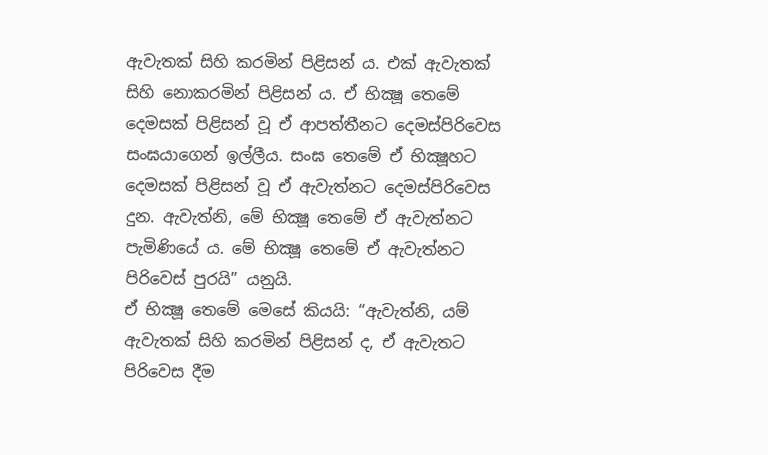ඇවැතක් සිහි කරමින් පිළිසන් ය. එක් ඇවැතක් සිහි නොකරමින් පිළිසන් ය. ඒ භික්‍ෂූ තෙමේ දෙමසක් පිළිසන් වූ ඒ ආපත්තීනට දෙමස්පිරිවෙස සංඝයාගෙන් ඉල්ලීය. සංඝ තෙමේ ඒ භික්‍ෂූහට දෙමසක් පිළිසන් වූ ඒ ඇවැත්නට දෙමස්පිරිවෙස දුන. ඇවැත්නි, මේ භික්‍ෂූ තෙමේ ඒ ඇවැත්නට පැමිණියේ ය. මේ භික්‍ෂූ තෙමේ ඒ ඇවැත්නට පිරිවෙස් පුරයි” යනුයි.
ඒ භික්‍ෂූ තෙමේ මෙසේ කියයි: “ඇවැත්නි, යම් ඇවැතක් සිහි කරමින් පිළිසන් ද, ඒ ඇවැතට පිරිවෙස දීම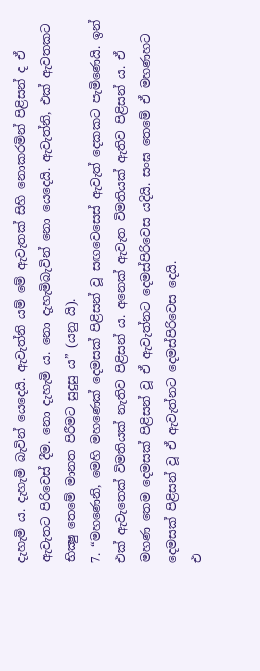දැහැමි ය. දැහැමි බැවින් යෙදෙයි. ඇවැත්නි යම් මේ ඇවැතක් සිහි නොකරමින් පිළිසන් ද ඒ ඇවැතට පිරිවෙස් දීම. නො දැහැමි ය. නො දැහැමිබැවින් නො යෙදෙයි. ඇවැත්නි, එක් ඇවතකට භික්‍ෂු තෙමේ මානත පිරීමට සුදුසු ය” (යනු යි).
7. “මහණෙනි, මෙහි මහණෙක් දෙමසක් පිළිසන් වූ සඟවෙසෙස් ඇවැත් දෙකකට පැමිණෙයි. ඉන් එක් ඇවැතෙක් විමතියක් නැතිව පිළිසන් ය. අනෙක් ඇවැත විමතියක් ඇතිව පිළිසන් ය. ඒ මහණ තෙම දෙමසක් පිළිසන් වූ ඒ ඇවැත්නට දෙමස්පිරිවෙස යදියි. සංඝ තෙමේ ඒ මහණහට දෙමසක් පිළිසන් වූ ඒ ඇවැත්නට දෙමස්පිරිවෙස දෙයි.
එ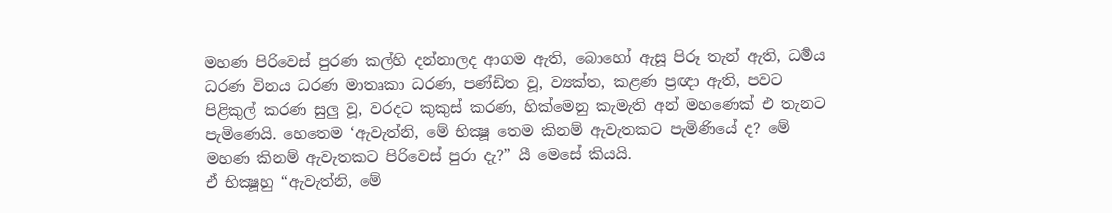මහණ පිරිවෙස් පුරණ කල්හි දන්නාලද ආගම ඇති, බොහෝ ඇසූ පිරූ තැන් ඇති, ධර්‍මය ධරණ විනය ධරණ මාතෘකා ධරණ, පණ්ඩිත වූ, ව්‍යක්ත, කළණ ප්‍රඥා ඇති, පවට පිළිකුල් කරණ සුලු වූ, වරදට කුකුස් කරණ, හික්මෙනු කැමැති අන් මහණෙක් එ තැනට පැමිණෙයි. හෙතෙම ‘ඇවැත්නි, මේ භික්‍ෂූ තෙම කිනම් ඇවැතකට පැමිණියේ ද? මේ මහණ කිනම් ඇවැතකට පිරිවෙස් පුරා දැ?” යී මෙසේ කියයි.
ඒ භික්‍ෂූහු “ඇවැත්නි, මේ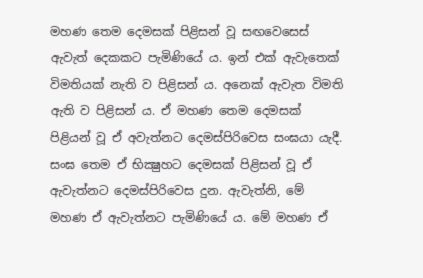මහණ තෙම දෙමසක් පිළිසන් වූ සඟවෙසෙස් ඇවැත් දෙකකට පැමිණියේ ය. ඉන් එක් ඇවැතෙක් විමතියක් නැති ව පිළිසන් ය. අනෙක් ඇවැත විමති ඇති ව පිළිසන් ය. ඒ මහණ තෙම දෙමසක් පිළියන් වූ ඒ අවැත්නට දෙමස්පිරිවෙස සංඝයා යැදී. සංඝ තෙම ඒ භික්‍ෂුහට දෙමසක් පිළිසන් වූ ඒ ඇවැත්නට දෙමස්පිරිවෙස දුන. ඇවැත්නි, මේ මහණ ඒ ඇවැත්නට පැමිණියේ ය. මේ මහණ ඒ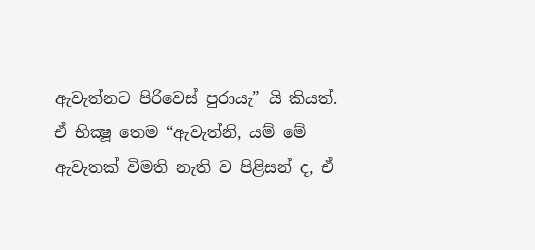ඇවැත්නට පිරිවෙස් පුරායැ” යි කියත්.
ඒ භික්‍ෂූ තෙම “ඇවැත්නි, යම් මේ ඇවැතක් විමති නැති ව පිළිසන් ද, ඒ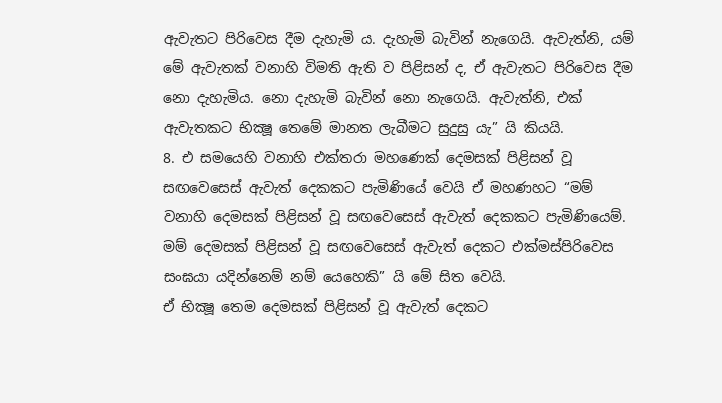ඇවැතට පිරිවෙස දීම දැහැමි ය. දැහැමි බැවින් නැගෙයි. ඇවැත්නි, යම් මේ ඇවැතක් වනාහි විමති ඇති ව පිළිසන් ද, ඒ ඇවැතට පිරිවෙස දීම නො දැහැමිය. නො දැහැමි බැවින් නො නැගෙයි. ඇවැත්නි, එක් ඇවැතකට භික්‍ෂූ තෙමේ මානත ලැබීමට සුදුසු යැ” යි කියයි.
8. එ සමයෙහි වනාහි එක්තරා මහණෙක් දෙමසක් පිළිසන් වූ සඟවෙසෙස් ඇවැත් දෙකකට පැමිණියේ වෙයි ඒ මහණහට “මම් වනාහි දෙමසක් පිළිසන් වූ සඟවෙසෙස් ඇවැත් දෙකකට පැමිණියෙම්. මම් දෙමසක් පිළිසන් වූ සඟවෙසෙස් ඇවැත් දෙකට එක්මස්පිරිවෙස සංඝයා යදින්නෙම් නම් යෙහෙකි” යි මේ සිත වෙයි.
ඒ භික්‍ෂූ තෙම දෙමසක් පිළිසන් වූ ඇවැත් දෙකට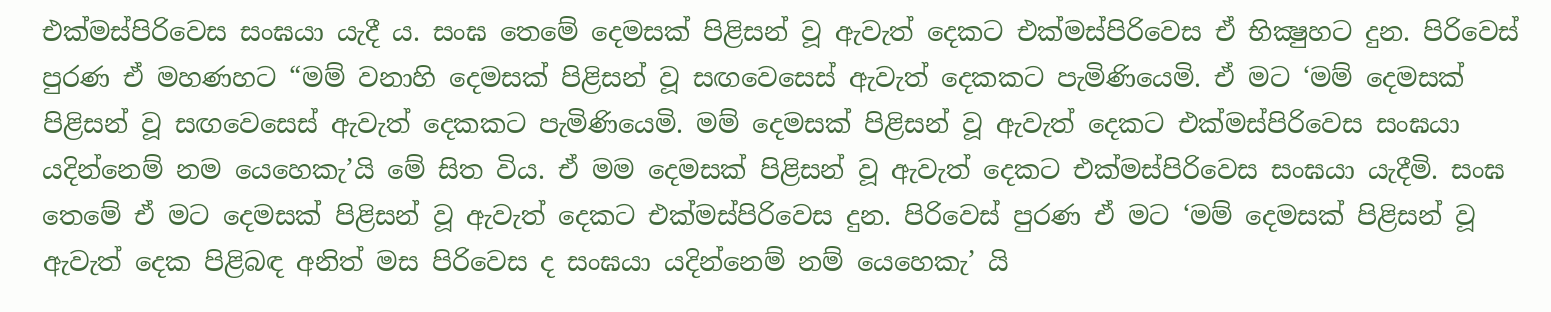එක්මස්පිරිවෙස සංඝයා යැදී ය. සංඝ තෙමේ දෙමසක් පිළිසන් වූ ඇවැත් දෙකට එක්මස්පිරිවෙස ඒ භික්‍ෂුහට දුන. පිරිවෙස් පුරණ ඒ මහණහට “මම් වනාහි දෙමසක් පිළිසන් වූ සඟවෙසෙස් ඇවැත් දෙකකට පැමිණියෙමි. ඒ මට ‘මම් දෙමසක් පිළිසන් වූ සඟවෙසෙස් ඇවැත් දෙකකට පැමිණියෙමි. මම් දෙමසක් පිළිසන් වූ ඇවැත් දෙකට එක්මස්පිරිවෙස සංඝයා යදින්නෙම් නම යෙහෙකැ’යි මේ සිත විය. ඒ මම දෙමසක් පිළිසන් වූ ඇවැත් දෙකට එක්මස්පිරිවෙස සංඝයා යැදීමි. සංඝ තෙමේ ඒ මට දෙමසක් පිළිසන් වූ ඇවැත් දෙකට එක්මස්පිරිවෙස දුන. පිරිවෙස් පුරණ ඒ මට ‘මම් දෙමසක් පිළිසන් වූ ඇවැත් දෙක පිළිබඳ අනිත් මස පිරිවෙස ද සංඝයා යදින්නෙම් නම් යෙහෙකැ’ යි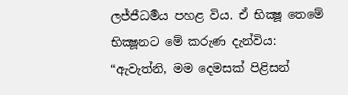ලජ්ජීධර්‍මය පහළ විය. ඒ භික්‍ෂූ තෙමේ භික්‍ෂූනට මේ කරුණ දැන්විය:
“ඇවැත්නි, මම දෙමසක් පිළිසන්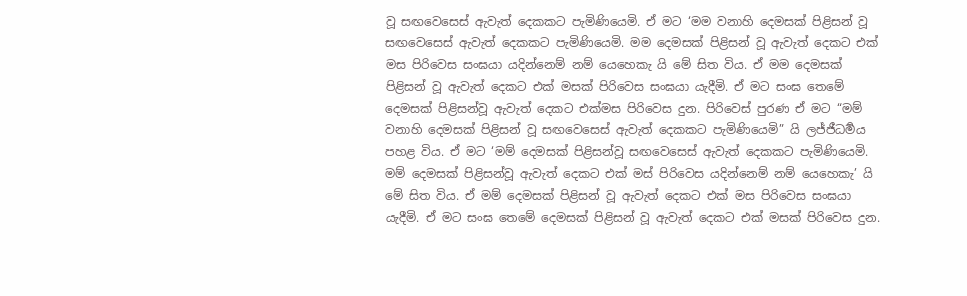වූ සඟවෙසෙස් ඇවැත් දෙකකට පැමිණියෙමි. ඒ මට ‘මම වනාහි දෙමසක් පිළිසන් වූ සඟවෙසෙස් ඇවැත් දෙකකට පැමිණියෙමි. මම දෙමසක් පිළිසන් වූ ඇවැත් දෙකට එක් මස පිරිවෙස සංඝයා යදින්නෙම් නම් යෙහෙකැ යි මේ සිත විය. ඒ මම දෙමසක් පිළිසන් වූ ඇවැත් දෙකට එක් මසක් පිරිවෙස සංඝයා යැදීමි. ඒ මට සංඝ තෙමේ දෙමසක් පිළිසන්වූ ඇවැත් දෙකට එක්මස පිරිවෙස දුන. පිරිවෙස් පුරණ ඒ මට “මම් වනාහි දෙමසක් පිළිසන් වූ සඟවෙසෙස් ඇවැත් දෙකකට පැමිණියෙමි” යි ලජ්ජීධර්‍මය පහළ විය. ඒ මට ‘මම් දෙමසක් පිළිසන්වූ සඟවෙසෙස් ඇවැත් දෙකකට පැමිණියෙමි. මම් දෙමසක් පිළිසන්වූ ඇවැත් දෙකට එක් මස් පිරිවෙස යදින්නෙම් නම් යෙහෙකැ’ යි මේ සිත විය. ඒ මම් දෙමසක් පිළිසන් වූ ඇවැත් දෙකට එක් මස පිරිවෙස සංඝයා යැදීමි. ඒ මට සංඝ තෙමේ දෙමසක් පිළිසන් වූ ඇවැත් දෙකට එක් මසක් පිරිවෙස දුන.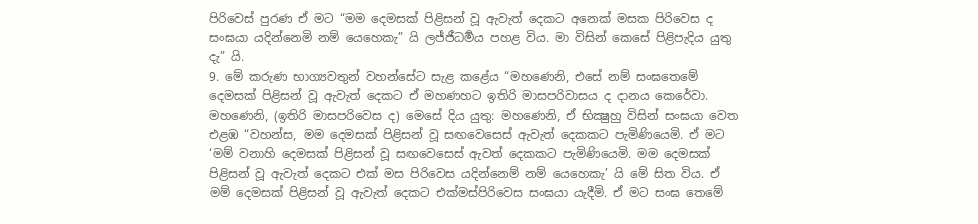පිරිවෙස් පුරණ ඒ මට “මම දෙමසක් පිළිසන් වූ ඇවැත් දෙකට අනෙක් මසක පිරිවෙස ද සංඝයා යදින්නෙමි නම් යෙහෙකැ” යි ලජ්ජීධර්‍මය පහළ විය. මා විසින් කෙසේ පිළිපැදිය යුතු දැ” යි.
9. මේ කරුණ භාග්‍යවතුන් වහන්සේට සැළ කළේය “මහණෙනි, එසේ නම් සංඝතෙමේ දෙමසක් පිළිසන් වූ ඇවැත් දෙකට ඒ මහණහට ඉතිරි මාසපරිවාසය ද දානය කෙරේවා. මහණෙනි, (ඉතිරි මාසපරිවෙස ද) මෙසේ දිය යුතු: මහණෙනි, ඒ භික්‍ෂුහු විසින් සංඝයා වෙත එළඹ “වහන්ස, මම දෙමසක් පිළිසන් වූ සඟවෙසෙස් ඇවැත් දෙකකට පැමිණියෙමි. ඒ මට ‘මම් වනාහි දෙමසක් පිළිසන් වූ සඟවෙසෙස් ඇවත් දෙකකට පැමිණියෙමි. මම දෙමසක් පිළිසන් වූ ඇවැත් දෙකට එක් මස පිරිවෙස යදින්නෙම් නම් යෙහෙකැ’ යි මේ සිත විය. ඒ මම් දෙමසක් පිළිසන් වූ ඇවැත් දෙකට එක්මස්පිරිවෙස සංඝයා යැදීමි. ඒ මට සංඝ තෙමේ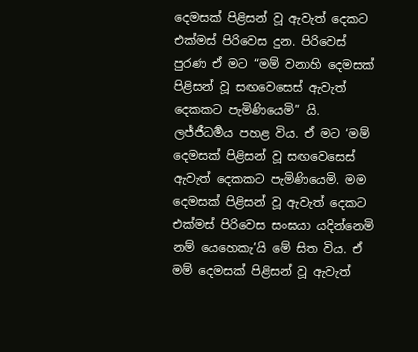දෙමසක් පිළිසන් වූ ඇවැත් දෙකට එක්මස් පිරිවෙස දුන. පිරිවෙස් පුරණ ඒ මට “මම් වනාහි දෙමසක් පිළිසන් වූ සඟවෙසෙස් ඇවැත් දෙකකට පැමිණියෙමි” යි. ලජ්ජීධර්‍මය පහළ විය. ඒ මට ‘මම් දෙමසක් පිළිසන් වූ සඟවෙසෙස් ඇවැත් දෙකකට පැමිණියෙමි. මම දෙමසක් පිළිසන් වූ ඇවැත් දෙකට එක්මස් පිරිවෙස සංඝයා යදින්නෙමි නම් යෙහෙකැ’යි මේ සිත විය. ඒ මම් දෙමසක් පිළිසන් වූ ඇවැත්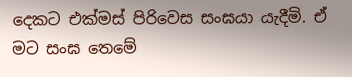දෙකට එක්මස් පිරිවෙස සංඝයා යැදීමි. ඒ මට සංඝ තෙමේ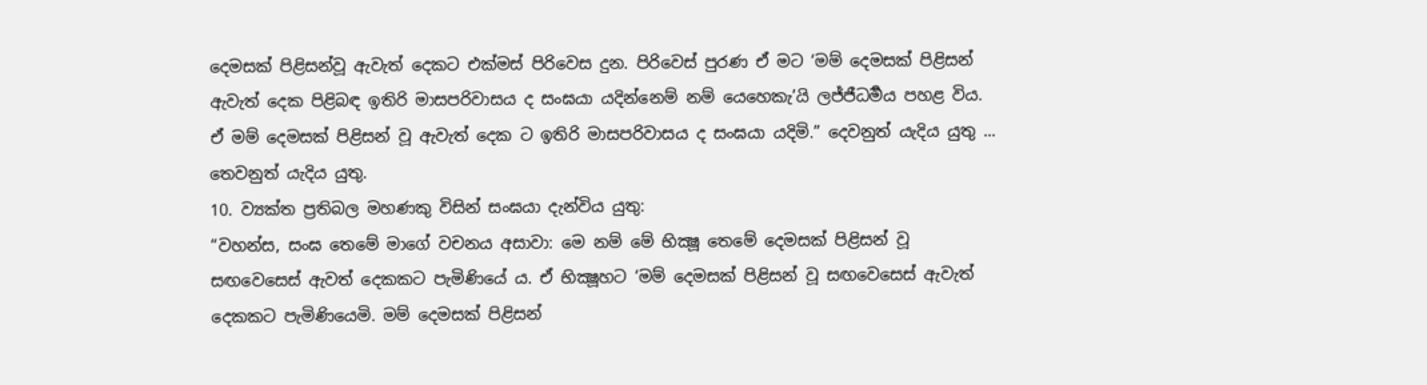දෙමසක් පිළිසන්වූ ඇවැත් දෙකට එක්මස් පිරිවෙස දුන. පිරිවෙස් පුරණ ඒ මට ‘මම් දෙමසක් පිළිසන් ඇවැත් දෙක පිළිබඳ ඉතිරි මාසපරිවාසය ද සංඝයා යදින්නෙම් නම් යෙහෙකැ’යි ලජ්ජීධර්‍මය පහළ විය. ඒ මම් දෙමසක් පිළිසන් වූ ඇවැත් දෙක ට ඉතිරි මාසපරිවාසය ද සංඝයා යදිමි.” දෙවනුත් යැදිය යුතු ... තෙවනුත් යැදිය යුතු.
10. ව්‍යක්ත ප්‍රතිබල මහණකු විසින් සංඝයා දැන්විය යුතු:
“වහන්ස, සංඝ තෙමේ මාගේ වචනය අසාවා: මෙ නම් මේ භික්‍ෂූ තෙමේ දෙමසක් පිළිසන් වූ සඟවෙසෙස් ඇවත් දෙකකට පැමිණියේ ය. ඒ භික්‍ෂූහට ‘මම් දෙමසක් පිළිසන් වූ සඟවෙසෙස් ඇවැත් දෙකකට පැමිණියෙමි. මම් දෙමසක් පිළිසන්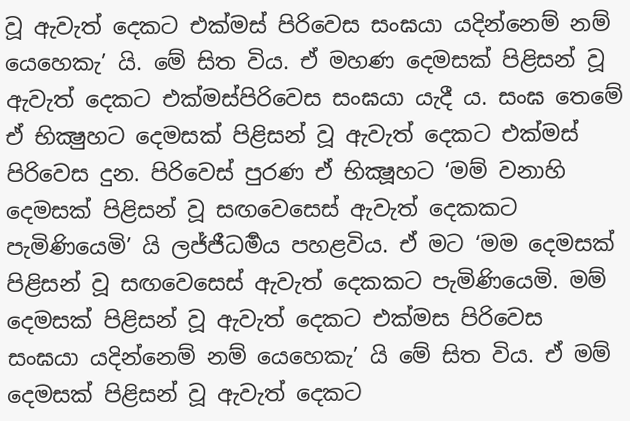වූ ඇවැත් දෙකට එක්මස් පිරිවෙස සංඝයා යදින්නෙම් නම් යෙහෙකැ’ යි. මේ සිත විය. ඒ මහණ දෙමසක් පිළිසන් වූ ඇවැත් දෙකට එක්මස්පිරිවෙස සංඝයා යැදී ය. සංඝ තෙමේ ඒ භික්‍ෂුහට දෙමසක් පිළිසන් වූ ඇවැත් දෙකට එක්මස් පිරිවෙස දුන. පිරිවෙස් පුරණ ඒ භික්‍ෂූහට ‘මම් වනාහි දෙමසක් පිළිසන් වූ සඟවෙසෙස් ඇවැත් දෙකකට පැමිණියෙමි’ යි ලජ්ජීධර්‍මය පහළවිය. ඒ මට ‘මම දෙමසක් පිළිසන් වූ සඟවෙසෙස් ඇවැත් දෙකකට පැමිණියෙමි. මම් දෙමසක් පිළිසන් වූ ඇවැත් දෙකට එක්මස පිරිවෙස සංඝයා යදින්නෙම් නම් යෙහෙකැ’ යි මේ සිත විය. ඒ මම් දෙමසක් පිළිසන් වූ ඇවැත් දෙකට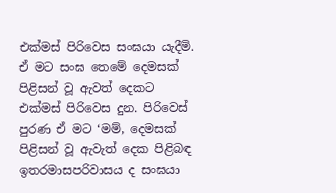එක්මස් පිරිවෙස සංඝයා යැදීමි. ඒ මට සංඝ තෙමේ දෙමසක් පිළිසන් වූ ඇවත් දෙකට එක්මස් පිරිවෙස දුන. පිරිවෙස් පුරණ ඒ මට ‘මම්, දෙමසක් පිළිසන් වූ ඇවැත් දෙක පිළිබඳ ඉතරමාසපරිවාසය ද සංඝයා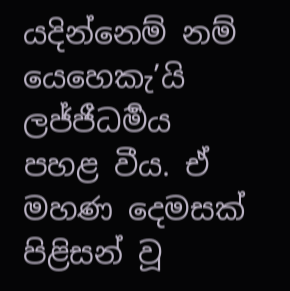යදින්නෙම් නම් යෙහෙකැ’යි ලජ්ජීධර්‍මය පහළ වීය. ඒ මහණ දෙමසක් පිළිසන් වූ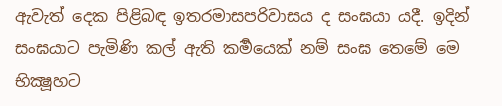ඇවැත් දෙක පිළිබඳ ඉතරමාසපරිවාසය ද සංඝයා යදී. ඉදින් සංඝයාට පැමිණි කල් ඇති කර්‍මයෙක් නම් සංඝ තෙමේ මෙ භික්‍ෂූහට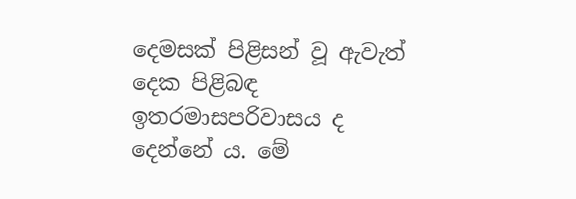දෙමසක් පිළිසන් වූ ඇවැත් දෙක පිළිබඳ ඉතරමාසපරිවාසය ද දෙන්නේ ය. මේ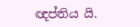ඥප්තිය යි.